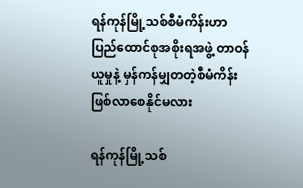ရန်ကုန်မြို့သစ်စီမံကိန်းဟာ ပြည်ထောင်စုအစိုးရအဖွဲ့ တာဝန်ယူမှုနဲ့ မှန်ကန်မျှတတဲ့စီမံကိန်း ဖြစ်လာစေနိုင်မလား

ရန်ကုန်မြို့သစ်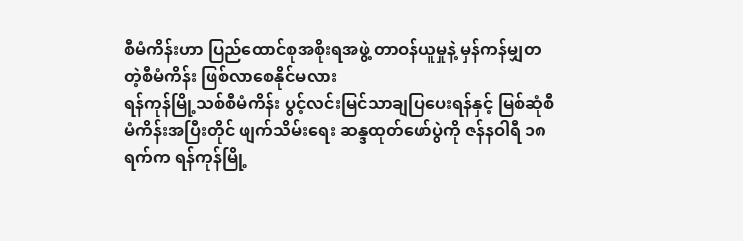စီမံကိန်းဟာ ပြည်ထောင်စုအစိုးရအဖွဲ့ တာဝန်ယူမှုနဲ့ မှန်ကန်မျှတတဲ့စီမံကိန်း ဖြစ်လာစေနိုင်မလား
ရန်ကုန်မြို့သစ်စီမံကိန်း ပွင့်လင်းမြင်သာချပြပေးရန်နှင့် မြစ်ဆုံစီမံကိန်းအပြီးတိုင် ဖျက်သိမ်းရေး ဆန္ဒထုတ်ဖော်ပွဲကို ဇန်နဝါရီ ၁၈ ရက်က ရန်ကုန်မြို့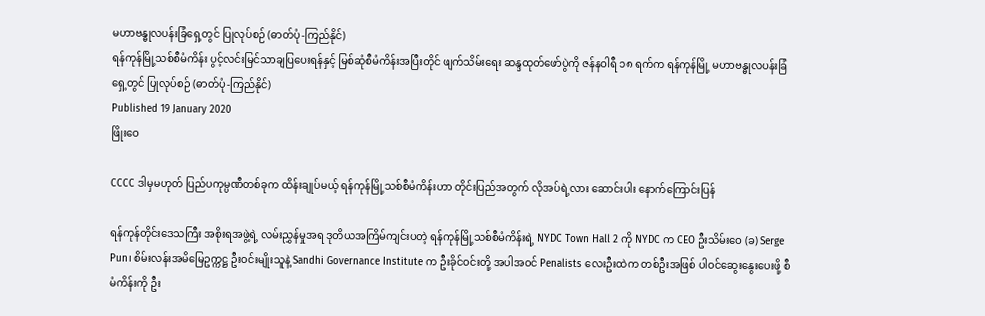မဟာဗန္ဓုလပန်းခြံရှေ့တွင် ပြုလုပ်စဉ် (ဓာတ်ပုံ-ကြည်နိုင်)
ရန်ကုန်မြို့သစ်စီမံကိန်း ပွင့်လင်းမြင်သာချပြပေးရန်နှင့် မြစ်ဆုံစီမံကိန်းအပြီးတိုင် ဖျက်သိမ်းရေး ဆန္ဒထုတ်ဖော်ပွဲကို ဇန်နဝါရီ ၁၈ ရက်က ရန်ကုန်မြို့ မဟာဗန္ဓုလပန်းခြံရှေ့တွင် ပြုလုပ်စဉ် (ဓာတ်ပုံ-ကြည်နိုင်)
Published 19 January 2020
ဖြိုးဝေ

CCCC ဒါမှမဟုတ် ပြည်ပကုမ္ပဏီတစ်ခုက ထိန်းချုပ်မယ့် ရန်ကုန်မြို့သစ်စီမံကိန်းဟာ တိုင်းပြည်အတွက် လိုအပ်ရဲ့လား ဆောင်းပါး နောက်ကြောင်းပြန်

ရန်ကုန်တိုင်းဒေသကြီး အစိုးရအဖွဲ့ရဲ့ လမ်းညွှန်မှုအရ ဒုတိယအကြိမ်ကျင်းပတဲ့ ရန်ကုန်မြို့သစ်စီမံကိန်းရဲ့ NYDC Town Hall 2 ကို NYDC က CEO ဦးသိမ်းဝေ (ခ) Serge Pun၊ စိမ်းလန်းအမိမြေဥက္ကဋ္ဌ ဦးဝင်းမျိုးသူနဲ့ Sandhi Governance Institute က ဦးခိုင်ဝင်းတို့ အပါအဝင် Penalists လေးဦးထဲက တစ်ဦးအဖြစ် ပါဝင်ဆွေးနွေးပေးဖို့ စီမံကိန်းကို ဦး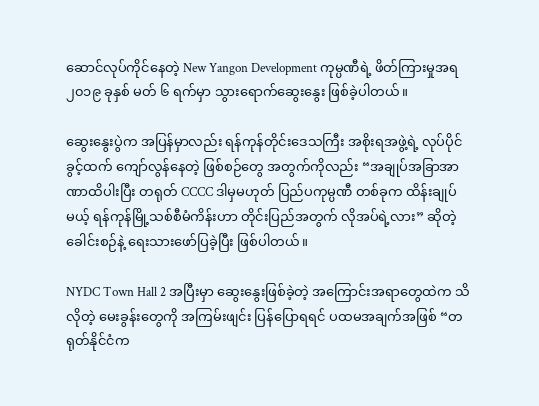ဆောင်လုပ်ကိုင်နေတဲ့ New Yangon Development ကုမ္ပဏီရဲ့ ဖိတ်ကြားမှုအရ ၂၀၁၉ ခုနှစ် မတ် ၆ ရက်မှာ သွားရောက်ဆွေးနွေး ဖြစ်ခဲ့ပါတယ်။

ဆွေးနွေးပွဲက အပြန်မှာလည်း ရန်ကုန်တိုင်းဒေသကြီး အစိုးရအဖွဲ့ရဲ့ လုပ်ပိုင်ခွင့်ထက် ကျော်လွန်နေတဲ့ ဖြစ်စဉ်တွေ အတွက်ကိုလည်း “အချုပ်အခြာအာဏာထိပါးပြီး တရုတ် CCCC ဒါမှမဟုတ် ပြည်ပကုမ္ပဏီ တစ်ခုက ထိန်းချုပ်မယ့် ရန်ကုန်မြို့သစ်စီမံကိန်းဟာ တိုင်းပြည်အတွက် လိုအပ်ရဲ့လား” ဆိုတဲ့ ခေါင်းစဉ်နဲ့ ရေးသားဖော်ပြခဲ့ပြီး ဖြစ်ပါတယ်။

NYDC Town Hall 2 အပြီးမှာ ဆွေးနွေးဖြစ်ခဲ့တဲ့ အကြောင်းအရာတွေထဲက သိလိုတဲ့ မေးခွန်းတွေကို အကြမ်းဖျင်း ပြန်ပြောရရင် ပထမအချက်အဖြစ် “တရုတ်နိုင်ငံက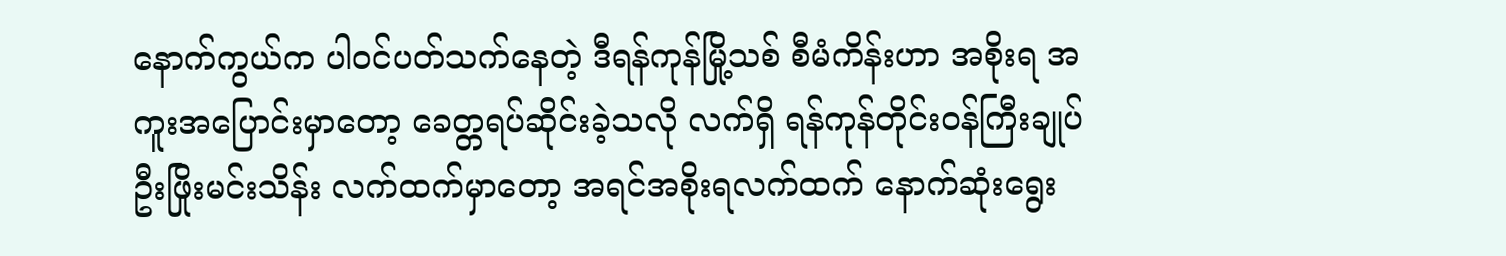နောက်ကွယ်က ပါဝင်ပတ်သက်နေတဲ့ ဒီရန်ကုန်မြို့သစ် စီမံကိန်းဟာ အစိုးရ အကူးအပြောင်းမှာတော့ ခေတ္တရပ်ဆိုင်းခဲ့သလို လက်ရှိ ရန်ကုန်တိုင်းဝန်ကြီးချုပ် ဦးဖြိုးမင်းသိန်း လက်ထက်မှာတော့ အရင်အစိုးရလက်ထက် နောက်ဆုံးရွေး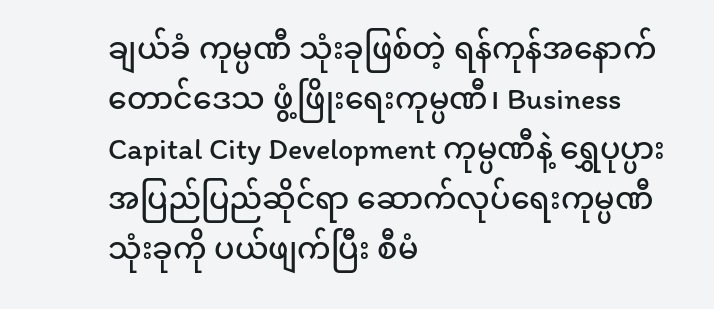ချယ်ခံ ကုမ္ပဏီ သုံးခုဖြစ်တဲ့ ရန်ကုန်အနောက်တောင်ဒေသ ဖွံ့ဖြိုးရေးကုမ္ပဏီ၊ Business Capital City Development ကုမ္ပဏီနဲ့ ရွှေပုပ္ပား အပြည်ပြည်ဆိုင်ရာ ဆောက်လုပ်ရေးကုမ္ပဏီ သုံးခုကို ပယ်ဖျက်ပြီး စီမံ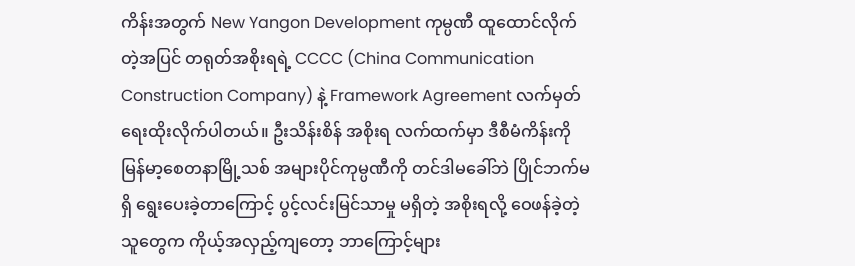ကိန်းအတွက် New Yangon Development ကုမ္ပဏီ ထူထောင်လိုက်တဲ့အပြင် တရုတ်အစိုးရရဲ့ CCCC (China Communication Construction Company) နဲ့ Framework Agreement လက်မှတ် ရေးထိုးလိုက်ပါတယ်။ ဦးသိန်းစိန် အစိုးရ လက်ထက်မှာ ဒီစီမံကိန်းကို မြန်မာ့စေတနာမြို့သစ် အများပိုင်ကုမ္ပဏီကို တင်ဒါမခေါ်ဘဲ ပြိုင်ဘက်မရှိ ရွေးပေးခဲ့တာကြောင့် ပွင့်လင်းမြင်သာမှု မရှိတဲ့ အစိုးရလို့ ဝေဖန်ခဲ့တဲ့သူတွေက ကိုယ့်အလှည့်ကျတော့ ဘာကြောင့်များ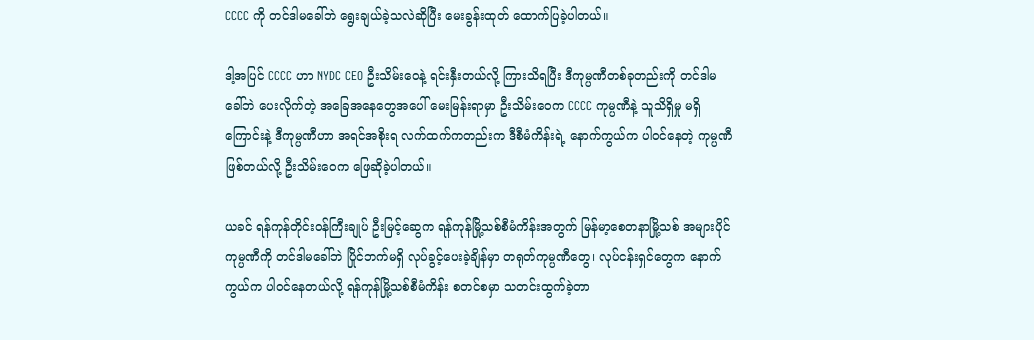CCCC ကို တင်ဒါမခေါ်ဘဲ ရွေးချယ်ခဲ့သလဲဆိုပြီး မေးခွန်းထုတ် ထောက်ပြခဲ့ပါတယ်။

ဒါ့အပြင် CCCC ဟာ NYDC CEO ဦးသိမ်းဝေနဲ့ ရင်းနှီးတယ်လို့ ကြားသိရပြီး ဒီကုမ္ပဏီတစ်ခုတည်းကို တင်ဒါမခေါ်ဘဲ ပေးလိုက်တဲ့ အခြေအနေတွေအပေါ် မေးမြန်းရာမှာ ဦးသိမ်းဝေက CCCC ကုမ္ပဏီနဲ့ သူသိရှိမှု မရှိကြောင်းနဲ့ ဒီကုမ္ပဏီဟာ အရင်အစိုးရ လက်ထက်ကတည်းက ဒီစီမံကိန်းရဲ့ နောက်ကွယ်က ပါဝင်နေတဲ့ ကုမ္ပဏီ ဖြစ်တယ်လို့ ဦးသိမ်းဝေက ဖြေဆိုခဲ့ပါတယ်။

ယခင် ရန်ကုန်တိုင်းဝန်ကြီးချုပ် ဦးမြင့်ဆွေက ရန်ကုန်မြို့သစ်စီမံကိန်းအတွက် မြန်မာ့စေတနာမြို့သစ် အများပိုင်ကုမ္ပဏီကို တင်ဒါမခေါ်ဘဲ ပြိုင်ဘက်မရှိ လုပ်ခွင့်ပေးခဲ့ချိန်မှာ တရုတ်ကုမ္ပဏီတွေ၊ လုပ်ငန်းရှင်တွေက နောက်ကွယ်က ပါဝင်နေတယ်လို့ ရန်ကုန်မြို့သစ်စီမံကိန်း စတင်စမှာ သတင်းထွက်ခဲ့တာ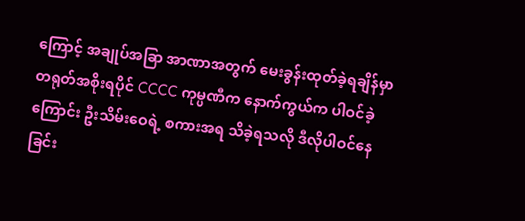ကြောင့် အချုပ်အခြာ အာဏာအတွက် မေးခွန်းထုတ်ခဲ့ရချိန်မှာ တရုတ်အစိုးရပိုင် CCCC ကုမ္ပဏီက နောက်ကွယ်က ပါဝင်ခဲ့ကြောင်း ဦးသိမ်းဝေရဲ့ စကားအရ သိခဲ့ရသလို ဒီလိုပါဝင်နေခြင်း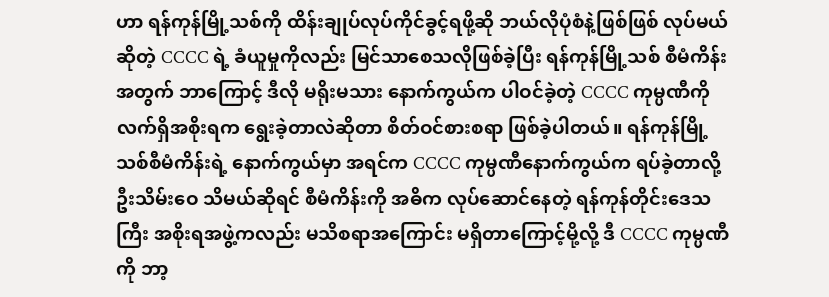ဟာ ရန်ကုန်မြို့သစ်ကို ထိန်းချုပ်လုပ်ကိုင်ခွင့်ရဖို့ဆို ဘယ်လိုပုံစံနဲ့ဖြစ်ဖြစ် လုပ်မယ်ဆိုတဲ့ CCCC ရဲ့ ခံယူမှုကိုလည်း မြင်သာစေသလိုဖြစ်ခဲ့ပြီး ရန်ကုန်မြို့သစ် စီမံကိန်းအတွက် ဘာကြောင့် ဒီလို မရိုးမသား နောက်ကွယ်က ပါဝင်ခဲ့တဲ့ CCCC ကုမ္ပဏီကို လက်ရှိအစိုးရက ရွေးခဲ့တာလဲဆိုတာ စိတ်ဝင်စားစရာ ဖြစ်ခဲ့ပါတယ်။ ရန်ကုန်မြို့သစ်စီမံကိန်းရဲ့ နောက်ကွယ်မှာ အရင်က CCCC ကုမ္ပဏီနောက်ကွယ်က ရပ်ခဲ့တာလို့ ဦးသိမ်းဝေ သိမယ်ဆိုရင် စီမံကိန်းကို အဓိက လုပ်ဆောင်နေတဲ့ ရန်ကုန်တိုင်းဒေသကြီး အစိုးရအဖွဲ့ကလည်း မသိစရာအကြောင်း မရှိတာကြောင့်မို့လို့ ဒီ CCCC ကုမ္ပဏီကို ဘာ့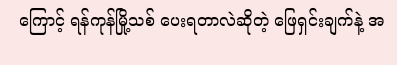ကြောင့် ရန်ကုန်မြို့သစ် ပေးရတာလဲဆိုတဲ့ ဖြေရှင်းချက်နဲ့ အ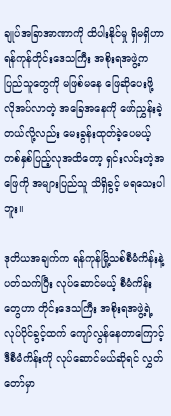ချုပ်အခြာအာဏာကို ထိပါးနိုင်မှု ရှိမရှိဟာ ရန်ကုန်တိုင်းဒေသကြီး အစိုးရအဖွဲ့က ပြည်သူတွေကို မဖြစ်မနေ ဖြေဆိုပေးဖို့ လိုအပ်လာတဲ့ အခြေအနေကို ဖော်ညွှန်းခဲ့တယ်လို့လည်း မေးခွန်းထုတ်ခဲ့ပေမယ့် တစ်နှစ်ပြည့်လုအထိတော့ ရှင်းလင်းတဲ့အဖြေကို အများပြည်သူ သိရှိခွင့် မရသေးပါဘူး။

ဒုတိယအချက်က ရန်ကုန်မြို့သစ်စီမံကိန်းနဲ့ ပတ်သက်ပြီး လုပ်ဆောင်မယ့် စီမံကိန်းတွေဟာ တိုင်းဒေသကြီး အစိုးရအဖွဲ့ရဲ့ လုပ်ပိုင်ခွင့်ထက် ကျော်လွန်နေတာကြောင့် ဒီစီမံကိန်းကို လုပ်ဆောင်မယ်ဆိုရင် လွှတ်တော်မှာ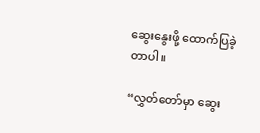ဆွေးနွေးဖို့ ထောက်ပြခဲ့တာပါ။

“လွှတ်တော်မှာ ဆွေး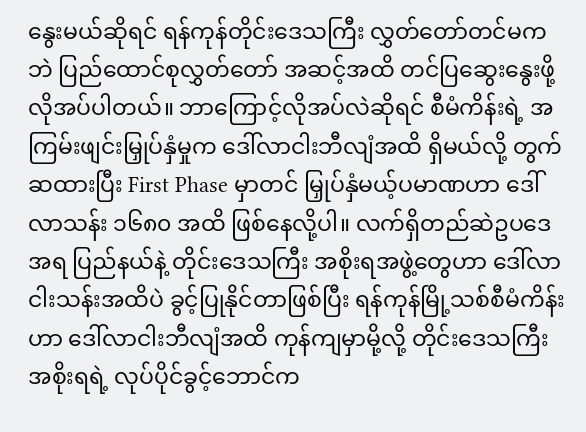နွေးမယ်ဆိုရင် ရန်ကုန်တိုင်းဒေသကြီး လွှတ်တော်တင်မကဘဲ ပြည်ထောင်စုလွှတ်တော် အဆင့်အထိ တင်ပြဆွေးနွေးဖို့ လိုအပ်ပါတယ်။ ဘာကြောင့်လိုအပ်လဲဆိုရင် စီမံကိန်းရဲ့ အကြမ်းဖျင်းမြှုပ်နှံမှုက ဒေါ်လာငါးဘီလျံအထိ ရှိမယ်လို့ တွက်ဆထားပြီး First Phase မှာတင် မြှုပ်နှံမယ့်ပမာဏဟာ ဒေါ်လာသန်း ၁၆၈၀ အထိ ဖြစ်နေလို့ပါ။ လက်ရှိတည်ဆဲဥပဒေအရ ပြည်နယ်နဲ့ တိုင်းဒေသကြီး အစိုးရအဖွဲ့တွေဟာ ဒေါ်လာငါးသန်းအထိပဲ ခွင့်ပြုနိုင်တာဖြစ်ပြီး ရန်ကုန်မြို့သစ်စီမံကိန်းဟာ ဒေါ်လာငါးဘီလျံအထိ ကုန်ကျမှာမို့လို့ တိုင်းဒေသကြီးအစိုးရရဲ့ လုပ်ပိုင်ခွင့်ဘောင်က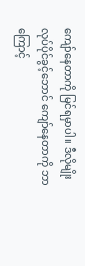ကျော်နေတာကို မြင်ရမှာပါ။ ဒီလိုမျိုး လုပ်ပိုင်ခွင့်ဘောင် ကျော်နေတာကို ဘာကြောင့်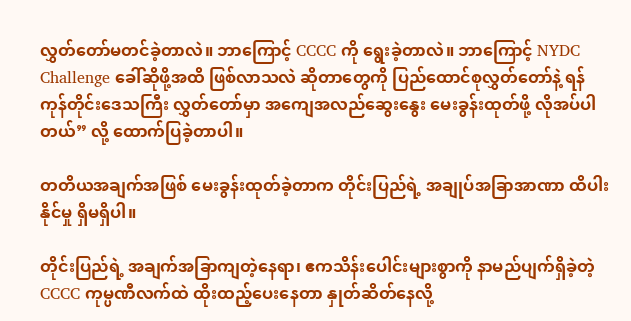လွှတ်တော်မတင်ခဲ့တာလဲ။ ဘာကြောင့် CCCC ကို ရွေးခဲ့တာလဲ။ ဘာကြောင့် NYDC Challenge ခေါ်ဆိုဖို့အထိ ဖြစ်လာသလဲ ဆိုတာတွေကို ပြည်ထောင်စုလွှတ်တော်နဲ့ ရန်ကုန်တိုင်းဒေသကြီး လွှတ်တော်မှာ အကျေအလည်ဆွေးနွေး မေးခွန်းထုတ်ဖို့ လိုအပ်ပါတယ်” လို့ ထောက်ပြခဲ့တာပါ။

တတိယအချက်အဖြစ် မေးခွန်းထုတ်ခဲ့တာက တိုင်းပြည်ရဲ့ အချုပ်အခြာအာဏာ ထိပါးနိုင်မှု ရှိမရှိပါ။

တိုင်းပြည်ရဲ့ အချက်အခြာကျတဲ့နေရာ၊ ဧကသိန်းပေါင်းများစွာကို နာမည်ပျက်ရှိခဲ့တဲ့ CCCC ကုမ္ပဏီလက်ထဲ ထိုးထည့်ပေးနေတာ နှုတ်ဆိတ်နေလို့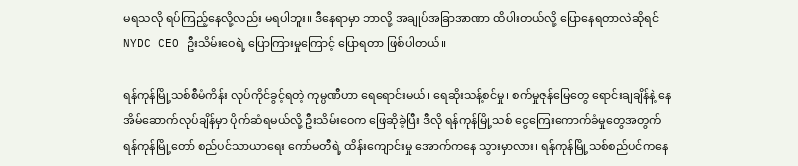မရသလို ရပ်ကြည့်နေလို့လည်း မရပါဘူး။ ဒီနေရာမှာ ဘာလို့ အချုပ်အခြာအာဏာ ထိပါးတယ်လို့ ပြောနေရတာလဲဆိုရင် NYDC CEO ဦးသိမ်းဝေရဲ့ ပြောကြားမှုကြောင့် ပြောရတာ ဖြစ်ပါတယ်။

ရန်ကုန်မြို့သစ်စီမံကိန်း လုပ်ကိုင်ခွင့်ရတဲ့ ကုမ္ပဏီဟာ ရေရောင်းမယ်၊ ရေဆိုးသန့်စင်မှု၊ စက်မှုဇုန်မြေတွေ ရောင်းချချိန်နဲ့ နေအိမ်ဆောက်လုပ်ချိန်မှာ ပိုက်ဆံရမယ်လို့ ဦးသိမ်းဝေက ဖြေဆိုခဲ့ပြီး ဒီလို ရန်ကုန်မြို့သစ် ငွေကြေးကောက်ခံမှုတွေအတွက် ရန်ကုန်မြို့တော် စည်ပင်သာယာရေး ကော်မတီရဲ့ ထိန်းကျောင်းမှု အောက်ကနေ သွားမှာလား၊ ရန်ကုန်မြို့သစ်စည်ပင်ကနေ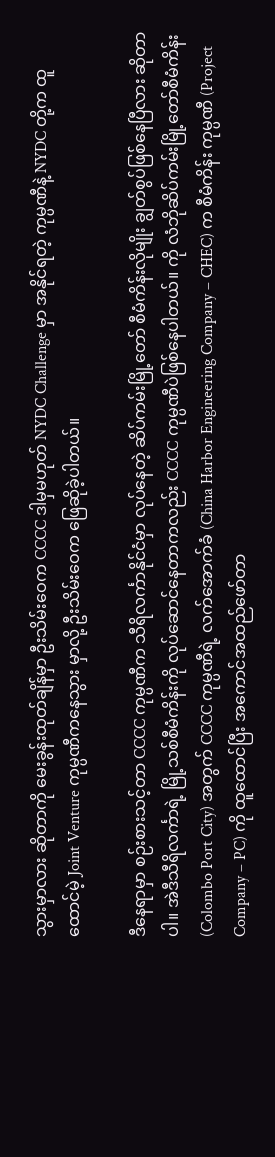သွားမှာလား ဆိုတာကို မေးခွန်းထုတ်ချိန်မှာ ဦးသိမ်းဝေက CCCC ဒါမှမဟုတ် NYDC Challenge မှာ အနိုင်ရတဲ့ ကုမ္ပဏီနဲ့ NYDC တို့က ထူထောင်မဲ့ Joint Venture ကုမ္ပဏီကနေသွား မှာလို့ ဦးသိမ်းဝေက ဖြေဆိုခဲ့ပါတယ်။

ဒီနေရာမှာ စဉ်းစားသင့်တာ CCCC ကုမ္ပဏီက သီရိလင်္ကာနိုင်ငံမှာ လုပ်နေတဲ့ ဆိပ်ကမ်းမြို့တော် စီမံကိန်းလိုမျိုး ချွတ်စွပ်ဖြစ်နေပြီလား ဆိုတာပါ။ အဲဒီသီရိလင်္ကာရဲ့ မြို့သစ်စီမံကိန်းကို လုပ်ဆောင်နေတာကလည်း CCCC ကုမ္ပဏီပဲဖြစ်နေပါတယ်။ ကို လံဘိုဆိပ်ကမ်းမြို့တော်စီမံကိန်း (Colombo Port City) အတွက် CCCC ကုမ္ပဏီရဲ့ လက်အောက်ခံ (China Harbor Engineering Company – CHEC) က စီမံကိန်း ကုမ္ပဏီ (Project Company – PC) ကို ထူထောင်ပြီး အကောင်အထည်ဖော်တာ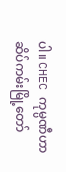ပါ။ CHEC ကုမ္ပဏီဟာ ဆိပ်ကမ်းမြို့တော်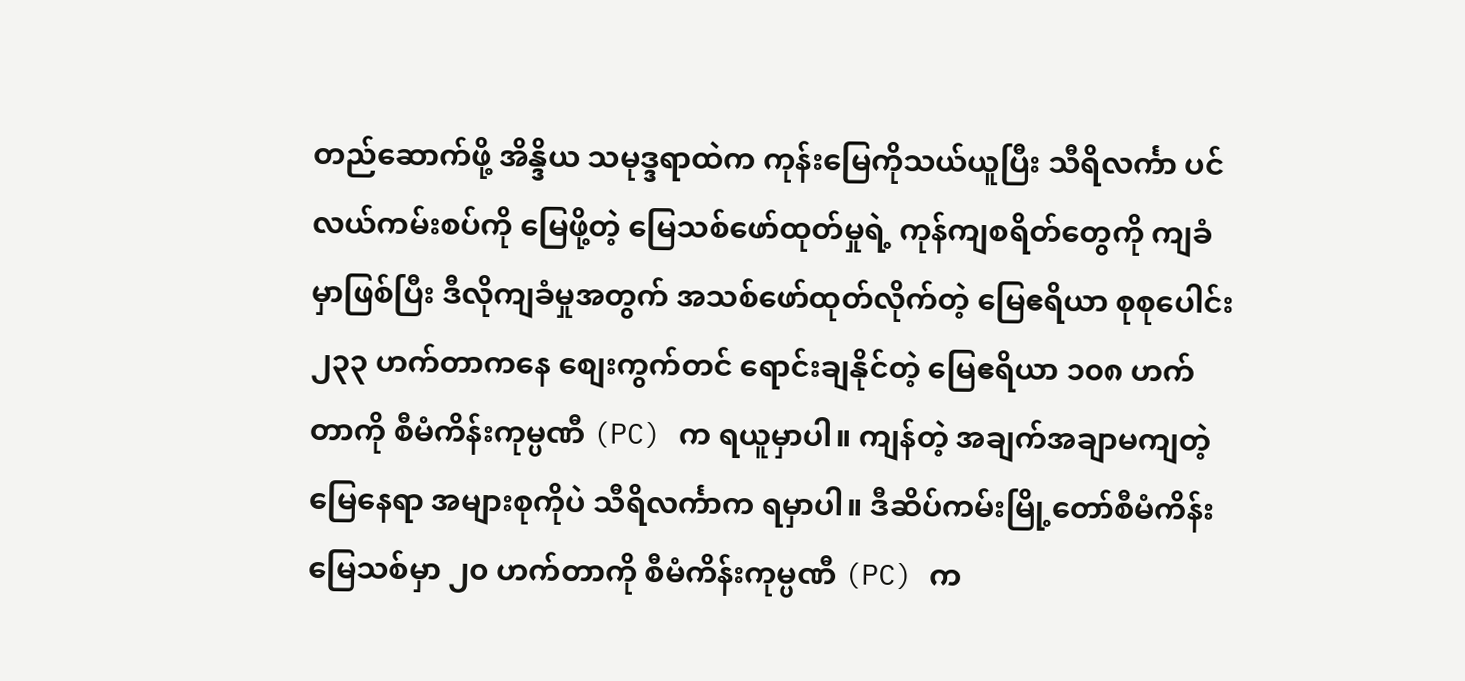တည်ဆောက်ဖို့ အိန္ဒိယ သမုဒ္ဒရာထဲက ကုန်းမြေကိုသယ်ယူပြီး သီရိလင်္ကာ ပင်လယ်ကမ်းစပ်ကို မြေဖို့တဲ့ မြေသစ်ဖော်ထုတ်မှုရဲ့ ကုန်ကျစရိတ်တွေကို ကျခံမှာဖြစ်ပြီး ဒီလိုကျခံမှုအတွက် အသစ်ဖော်ထုတ်လိုက်တဲ့ မြေဧရိယာ စုစုပေါင်း ၂၃၃ ဟက်တာကနေ စျေးကွက်တင် ရောင်းချနိုင်တဲ့ မြေဧရိယာ ၁၀၈ ဟက်တာကို စီမံကိန်းကုမ္ပဏီ (PC) က ရယူမှာပါ။ ကျန်တဲ့ အချက်အချာမကျတဲ့ မြေနေရာ အများစုကိုပဲ သီရိလင်္ကာက ရမှာပါ။ ဒီဆိပ်ကမ်းမြို့တော်စီမံကိန်း မြေသစ်မှာ ၂၀ ဟက်တာကို စီမံကိန်းကုမ္ပဏီ (PC) က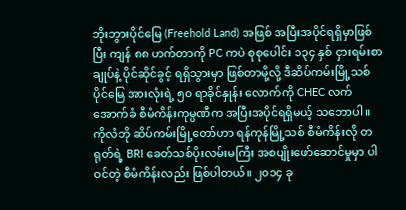ဘိုးဘွားပိုင်မြေ (Freehold Land) အဖြစ် အပြီးအပိုင်ရရှိမှာဖြစ်ပြီး ကျန် ၈၈ ဟက်တာကို PC ကပဲ စုစုပေါင်း ၁၃၄ နှစ် ငှားရမ်းစာချုပ်နဲ့ ပိုင်ဆိုင်ခွင့် ရရှိသွားမှာ ဖြစ်တာမို့လို့ ဒီဆိပ်ကမ်းမြို့သစ်ပိုင်မြေ အားလုံးရဲ့ ၅၀ ရာခိုင်နှုန်း လောက်ကို CHEC လက်အောက်ခံ စီမံကိန်းကုမ္ပဏီက အပြီးအပိုင်ရရှိမယ့် သဘောပါ။ ကိုလံဘို ဆိပ်ကမ်းမြို့တော်ဟာ ရန်ကုန်မြို့သစ် စီမံကိန်းလို တရုတ်ရဲ့ BRI ခေတ်သစ်ပိုးလမ်းမကြီး အစပျိုးဖော်ဆောင်မှုမှာ ပါဝင်တဲ့ စီမံကိန်းလည်း ဖြစ်ပါတယ်။ ၂၀၁၄ ခု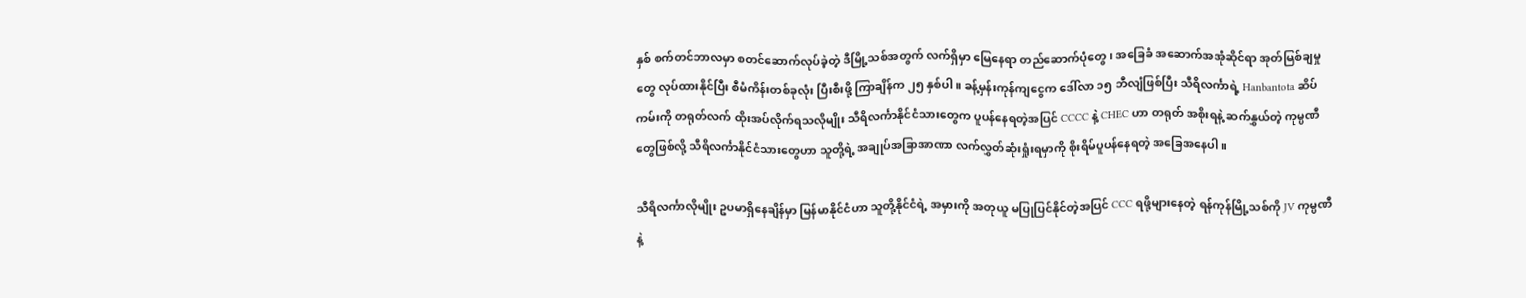နှစ် စက်တင်ဘာလမှာ စတင်ဆောက်လုပ်ခဲ့တဲ့ ဒီမြို့သစ်အတွက် လက်ရှိမှာ မြေနေရာ တည်ဆောက်ပုံတွေ၊ အခြေခံ အဆောက်အအုံဆိုင်ရာ အုတ်မြစ်ချမှုတွေ လုပ်ထားနိုင်ပြီး စီမံကိန်းတစ်ခုလုံး ပြီးစီးဖို့ ကြာချိန်က ၂၅ နှစ်ပါ။ ခန့်မှန်းကုန်ကျငွေက ဒေါ်လာ ၁၅ ဘီလျံဖြစ်ပြီး သီရိလင်္ကာရဲ့ Hanbantota ဆိပ်ကမ်းကို တရုတ်လက် ထိုးအပ်လိုက်ရသလိုမျိုး သီရိလင်္ကာနိုင်ငံသားတွေက ပူပန်နေရတဲ့အပြင် CCCC နဲ့ CHEC ဟာ တရုတ် အစိုးရနဲ့ ဆက်နွှယ်တဲ့ ကုမ္ပဏီတွေဖြစ်လို့ သီရိလင်္ကာနိုင်ငံသားတွေဟာ သူတို့ရဲ့ အချုပ်အခြာအာဏာ လက်လွှတ်ဆုံးရှုံးရမှာကို စိုးရိမ်ပူပန်နေရတဲ့ အခြေအနေပါ။

သီရိလင်္ကာလိုမျိုး ဥပမာရှိနေချိန်မှာ မြန်မာနိုင်ငံဟာ သူတို့နိုင်ငံရဲ့ အမှားကို အတုယူ မပြုပြင်နိုင်တဲ့အပြင် CCC ရဖို့များနေတဲ့ ရန်ကုန်မြို့သစ်ကို JV ကုမ္ပဏီနဲ့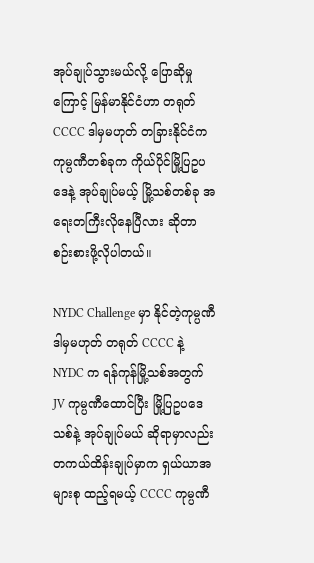အုပ်ချုပ်သွားမယ်လို့ ပြောဆိုမှုကြောင့် မြန်မာနိုင်ငံဟာ တရုတ် CCCC ဒါမှမဟုတ် တခြားနိုင်ငံက ကုမ္ပဏီတစ်ခုက ကိုယ်ပိုင်မြို့ပြဥပဒေနဲ့ အုပ်ချုပ်မယ့် မြို့သစ်တစ်ခု အရေးတကြီးလိုနေပြီလား ဆိုတာ စဉ်းစားဖို့လိုပါတယ်။

NYDC Challenge မှာ နိုင်တဲ့ကုမ္ပဏီ ဒါမှမဟုတ် တရုတ် CCCC နဲ့ NYDC က ရန်ကုန်မြို့သစ်အတွက် JV ကုမ္ပဏီထောင်ပြီး မြို့ပြဥပဒေသစ်နဲ့ အုပ်ချုပ်မယ် ဆိုရာမှာလည်း တကယ်ထိန်းချုပ်မှာက ရှယ်ယာအများစု ထည့်ရမယ့် CCCC ကုမ္ပဏီ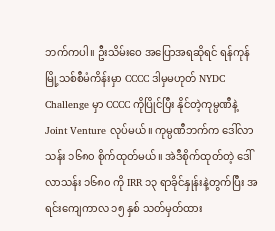ဘက်ကပါ။ ဦးသိမ်းဝေ အပြောအရဆိုရင် ရန်ကုန်မြို့သစ်စီမံကိန်းမှာ CCCC ဒါမှမဟုတ် NYDC Challenge မှာ CCCC ကိုပြိုင်ပြီး နိုင်တဲ့ကုမ္ပဏီနဲ့ Joint Venture လုပ်မယ်။ ကုမ္ပဏီဘက်က ဒေါ်လာသန်း ၁၆၈၀ စိုက်ထုတ်မယ်။ အဲဒီစိုက်ထုတ်တဲ့ ဒေါ်လာသန်း ၁၆၈၀ ကို IRR ၁၃ ရာခိုင်နှုန်းနဲ့တွက်ပြီး အရင်းကျေကာလ ၁၅ နှစ် သတ်မှတ်ထား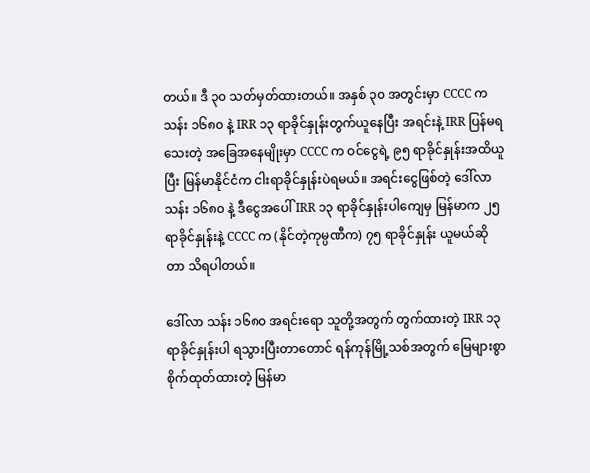တယ်။ ဒီ ၃၀ သတ်မှတ်ထားတယ်။ အနှစ် ၃၀ အတွင်းမှာ CCCC က သန်း ၁၆၈၀ နဲ့ IRR ၁၃ ရာခိုင်နှုန်းတွက်ယူနေပြီး အရင်းနဲ့ IRR ပြန်မရသေးတဲ့ အခြေအနေမျိုးမှာ CCCC က ဝင်ငွေရဲ့ ၉၅ ရာခိုင်နှုန်းအထိယူပြီး မြန်မာနိုင်ငံက ငါးရာခိုင်နှုန်းပဲရမယ်။ အရင်းငွေဖြစ်တဲ့ ဒေါ်လာသန်း ၁၆၈၀ နဲ့ ဒီငွေအပေါ် IRR ၁၃ ရာခိုင်နှုန်းပါကျေမှ မြန်မာက ၂၅ ရာခိုင်နှုန်းနဲ့ CCCC က (နိုင်တဲ့ကုမ္ပဏီက) ၇၅ ရာခိုင်နှုန်း ယူမယ်ဆိုတာ သိရပါတယ်။

ဒေါ်လာ သန်း ၁၆၈၀ အရင်းရော သူတို့အတွက် တွက်ထားတဲ့ IRR ၁၃ ရာခိုင်နှုန်းပါ ရသွားပြီးတာတောင် ရန်ကုန်မြို့သစ်အတွက် မြေများစွာ စိုက်ထုတ်ထားတဲ့ မြန်မာ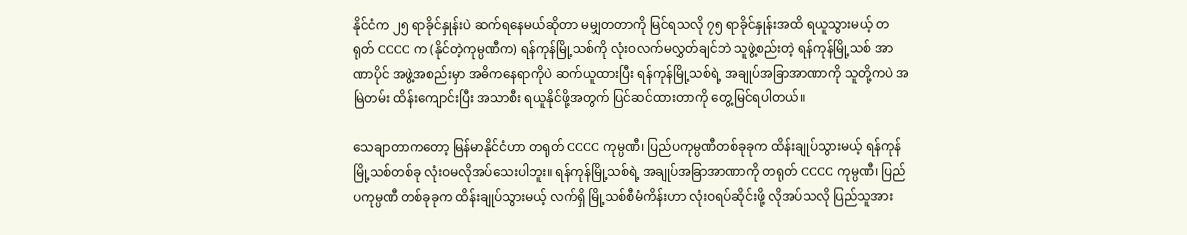နိုင်ငံက ၂၅ ရာခိုင်နှုန်းပဲ ဆက်ရနေမယ်ဆိုတာ မမျှတတာကို မြင်ရသလို ၇၅ ရာခိုင်နှုန်းအထိ ရယူသွားမယ့် တရုတ် CCCC က (နိုင်တဲ့ကုမ္ပဏီက) ရန်ကုန်မြို့သစ်ကို လုံးဝလက်မလွှတ်ချင်ဘဲ သူဖွဲ့စည်းတဲ့ ရန်ကုန်မြို့သစ် အာဏာပိုင် အဖွဲ့အစည်းမှာ အဓိကနေရာကိုပဲ ဆက်ယူထားပြီး ရန်ကုန်မြို့သစ်ရဲ့ အချုပ်အခြာအာဏာကို သူတို့ကပဲ အမြဲတမ်း ထိန်းကျောင်းပြီး အသာစီး ရယူနိုင်ဖို့အတွက် ပြင်ဆင်ထားတာကို တွေ့မြင်ရပါတယ်။

သေချာတာကတော့ မြန်မာနိုင်ငံဟာ တရုတ် CCCC ကုမ္ပဏီ၊ ပြည်ပကုမ္ပဏီတစ်ခုခုက ထိန်းချုပ်သွားမယ့် ရန်ကုန်မြို့သစ်တစ်ခု လုံးဝမလိုအပ်သေးပါဘူး။ ရန်ကုန်မြို့သစ်ရဲ့ အချုပ်အခြာအာဏာကို တရုတ် CCCC ကုမ္ပဏီ၊ ပြည်ပကုမ္ပဏီ တစ်ခုခုက ထိန်းချုပ်သွားမယ့် လက်ရှိ မြို့သစ်စီမံကိန်းဟာ လုံးဝရပ်ဆိုင်းဖို့ လိုအပ်သလို ပြည်သူအား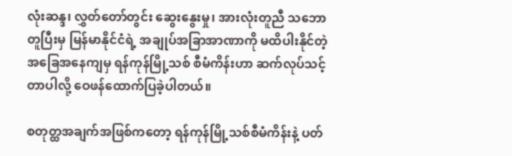လုံးဆန္ဒ၊ လွှတ်တော်တွင်း ဆွေးနွေးမှု၊ အားလုံးတူညီ သဘောတူပြီးမှ မြန်မာနိုင်ငံရဲ့ အချုပ်အခြာအာဏာကို မထိပါးနိုင်တဲ့ အခြေအနေကျမှ ရန်ကုန်မြို့သစ် စီမံကိန်းဟာ ဆက်လုပ်သင့်တာပါလို့ ဝေဖန်ထောက်ပြခဲ့ပါတယ်။

စတုတ္ထအချက်အဖြစ်ကတော့ ရန်ကုန်မြို့သစ်စီမံကိန်းနဲ့ ပတ်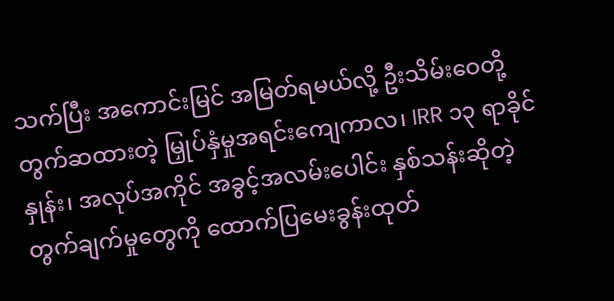သက်ပြီး အကောင်းမြင် အမြတ်ရမယ်လို့ ဦးသိမ်းဝေတို့ တွက်ဆထားတဲ့ မြှုပ်နှံမှုအရင်းကျေကာလ၊ IRR ၁၃ ရာခိုင်နှုန်း၊ အလုပ်အကိုင် အခွင့်အလမ်းပေါင်း နှစ်သန်းဆိုတဲ့ တွက်ချက်မှုတွေကို ထောက်ပြမေးခွန်းထုတ်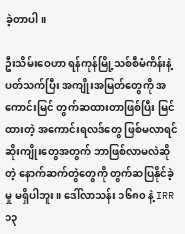ခဲ့တာပါ။

ဦးသိမ်းဝေဟာ ရန်ကုန်မြို့သစ်စီမံကိန်းနဲ့ ပတ်သက်ပြီး အကျိုးအမြတ်တွေကို အကောင်းမြင် တွက်ဆထားတာဖြစ်ပြီး မြင်ထားတဲ့ အကောင်းရလဒ်တွေ ဖြစ်မလာရင် ဆိုးကျိုးတွေအတွက် ဘာဖြစ်လာမလဲဆိုတဲ့ နောက်ဆက်တွဲတွေကို တွက်ဆပြနိုင်ခဲ့မှု မရှိပါဘူး။ ဒေါ်လာသန်း ၁၆၈၀ နဲ့ IRR ၁၃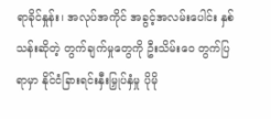ရာခိုင်နှုန်း၊ အလုပ်အကိုင် အခွင့်အလမ်းပေါင်း နှစ်သန်းဆိုတဲ့ တွက်ချက်မှုတွေကို ဦးသိမ်းဝေ တွက်ပြရာမှာ နိုင်ငံခြားရင်းနှီးမြှုပ်နှံမှု ပိုမို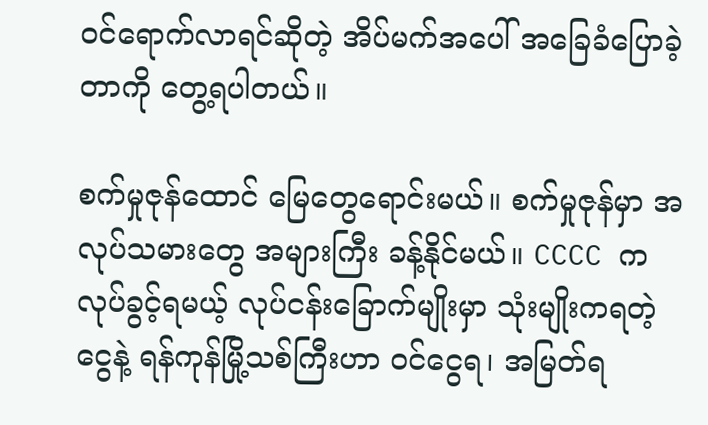ဝင်ရောက်လာရင်ဆိုတဲ့ အိပ်မက်အပေါ် အခြေခံပြောခဲ့တာကို တွေ့ရပါတယ်။

စက်မှုဇုန်ထောင် မြေတွေရောင်းမယ်။ စက်မှုဇုန်မှာ အလုပ်သမားတွေ အများကြီး ခန့်နိုင်မယ်။ CCCC က လုပ်ခွင့်ရမယ့် လုပ်ငန်းခြောက်မျိုးမှာ သုံးမျိုးကရတဲ့ငွေနဲ့ ရန်ကုန်မြို့သစ်ကြီးဟာ ဝင်ငွေရ၊ အမြတ်ရ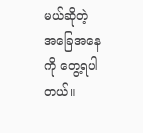မယ်ဆိုတဲ့ အခြေအနေကို တွေ့ရပါတယ်။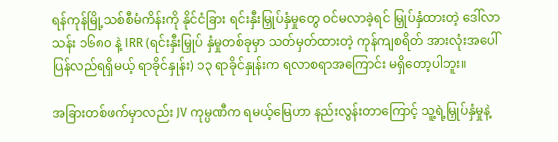ရန်ကုန်မြို့သစ်စီမံကိန်းကို နိုင်ငံခြား ရင်းနှီးမြှုပ်နှံမှုတွေ ဝင်မလာခဲ့ရင် မြှုပ်နှံထားတဲ့ ဒေါ်လာသန်း ၁၆၈၀ နဲ့ IRR (ရင်းနှီးမြှုပ် နှံမှုတစ်ခုမှာ သတ်မှတ်ထားတဲ့ ကုန်ကျစရိတ် အားလုံးအပေါ် ပြန်လည်ရရှိမယ့် ရာခိုင်နှုန်း) ၁၃ ရာခိုင်နှုန်းက ရလာစရာအကြောင်း မရှိတော့ပါဘူး။

အခြားတစ်ဖက်မှာလည်း JV ကုမ္ပဏီက ရမယ့်မြေဟာ နည်းလွန်းတာကြောင့် သူ့ရဲ့မြှုပ်နှံမှုနဲ့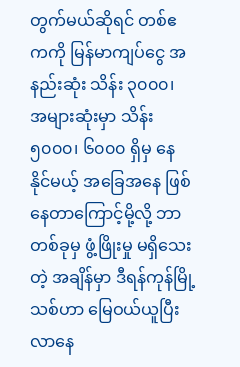တွက်မယ်ဆိုရင် တစ်ဧကကို မြန်မာကျပ်ငွေ အနည်းဆုံး သိန်း ၃၀၀၀၊ အများဆုံးမှာ သိန်း ၅၀၀၀၊ ၆၀၀၀ ရှိမှ နေနိုင်မယ့် အခြေအနေ ဖြစ်နေတာကြောင့်မို့လို့ ဘာတစ်ခုမှ ဖွံ့ဖြိုးမှု မရှိသေးတဲ့ အချိန်မှာ ဒီရန်ကုန်မြို့သစ်ဟာ မြေဝယ်ယူပြီး လာနေ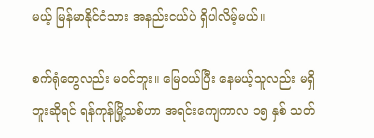မယ့် မြန်မာနိုင်ငံသား အနည်းငယ်ပဲ ရှိပါလိမ့်မယ်။

စက်ရုံတွေလည်း မဝင်ဘူး။ မြေဝယ်ပြီး နေမယ့်သူလည်း မရှိဘူးဆိုရင် ရန်ကုန်မြို့သစ်ဟာ အရင်းကျေကာလ ၁၅ နှစ် သတ်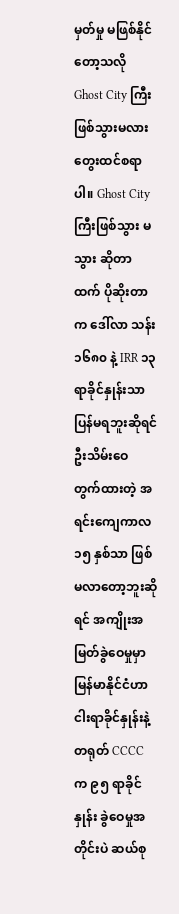မှတ်မှု မဖြစ်နိုင်တော့သလို Ghost City ကြီး ဖြစ်သွားမလား တွေးထင်စရာပါ။ Ghost City ကြီးဖြစ်သွား မသွား ဆိုတာထက် ပိုဆိုးတာက ဒေါ်လာ သန်း ၁၆၈၀ နဲ့ IRR ၁၃ ရာခိုင်နှုန်းသာ ပြန်မရဘူးဆိုရင် ဦးသိမ်းဝေ တွက်ထားတဲ့ အရင်းကျေကာလ ၁၅ နှစ်သာ ဖြစ်မလာတော့ဘူးဆိုရင် အကျိုးအမြတ်ခွဲဝေမှုမှာ မြန်မာနိုင်ငံဟာ ငါးရာခိုင်နှုန်းနဲ့ တရုတ် CCCC က ၉၅ ရာခိုင်နှုန်း ခွဲဝေမှုအတိုင်းပဲ ဆယ်စု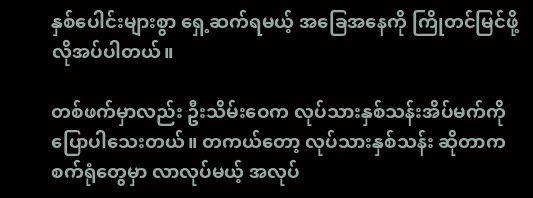နှစ်ပေါင်းများစွာ ရှေ့ဆက်ရမယ့် အခြေအနေကို ကြိုတင်မြင်ဖို့ လိုအပ်ပါတယ်။

တစ်ဖက်မှာလည်း ဦးသိမ်းဝေက လုပ်သားနှစ်သန်းအိပ်မက်ကို ပြောပါသေးတယ်။ တကယ်တော့ လုပ်သားနှစ်သန်း ဆိုတာက စက်ရုံတွေမှာ လာလုပ်မယ့် အလုပ်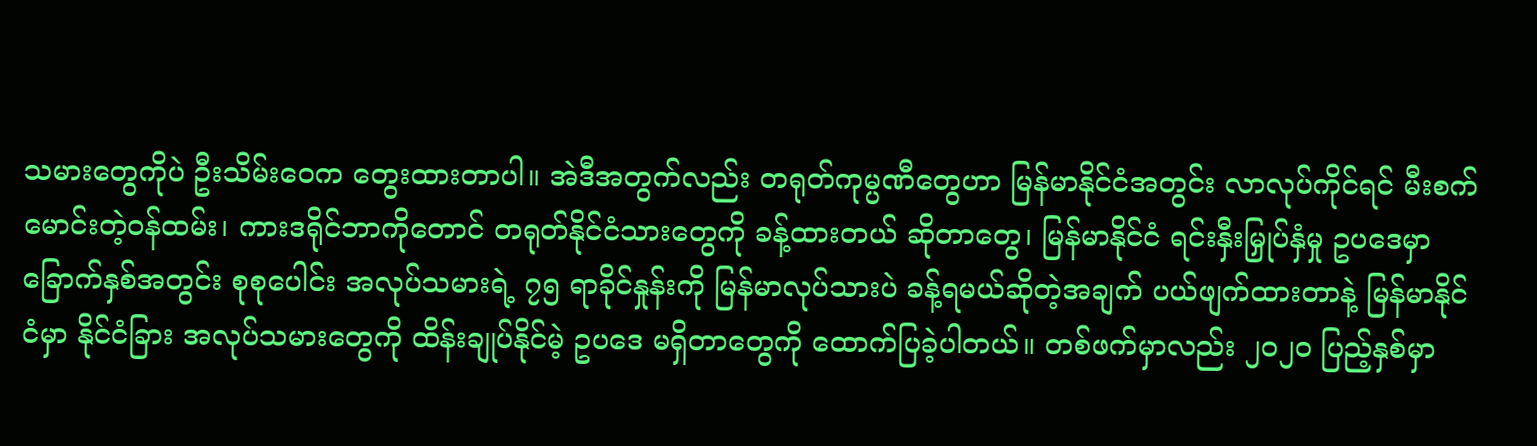သမားတွေကိုပဲ ဦးသိမ်းဝေက တွေးထားတာပါ။ အဲဒီအတွက်လည်း တရုတ်ကုမ္ပဏီတွေဟာ မြန်မာနိုင်ငံအတွင်း လာလုပ်ကိုင်ရင် မီးစက်မောင်းတဲ့ဝန်ထမ်း၊ ကားဒရိုင်ဘာကိုတောင် တရုတ်နိုင်ငံသားတွေကို ခန့်ထားတယ် ဆိုတာတွေ၊ မြန်မာနိုင်ငံ ရင်းနှီးမြှုပ်နှံမှု ဥပဒေမှာ ခြောက်နှစ်အတွင်း စုစုပေါင်း အလုပ်သမားရဲ့ ၇၅ ရာခိုင်နှုန်းကို မြန်မာလုပ်သားပဲ ခန့်ရမယ်ဆိုတဲ့အချက် ပယ်ဖျက်ထားတာနဲ့ မြန်မာနိုင်ငံမှာ နိုင်ငံခြား အလုပ်သမားတွေကို ထိန်းချုပ်နိုင်မဲ့ ဥပဒေ မရှိတာတွေကို ထောက်ပြခဲ့ပါတယ်။ တစ်ဖက်မှာလည်း ၂၀၂၀ ပြည့်နှစ်မှာ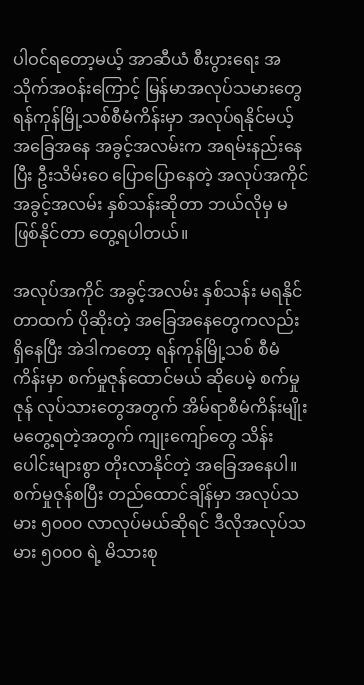ပါဝင်ရတော့မယ့် အာဆီယံ စီးပွားရေး အသိုက်အဝန်းကြောင့် မြန်မာအလုပ်သမားတွေ ရန်ကုန်မြို့သစ်စီမံကိန်းမှာ အလုပ်ရနိုင်မယ့် အခြေအနေ အခွင့်အလမ်းက အရမ်းနည်းနေပြီး ဦးသိမ်းဝေ ပြောပြောနေတဲ့ အလုပ်အကိုင် အခွင့်အလမ်း နှစ်သန်းဆိုတာ ဘယ်လိုမှ မဖြစ်နိုင်တာ တွေ့ရပါတယ်။

အလုပ်အကိုင် အခွင့်အလမ်း နှစ်သန်း မရနိုင်တာထက် ပိုဆိုးတဲ့ အခြေအနေတွေကလည်း ရှိနေပြီး အဲဒါကတော့ ရန်ကုန်မြို့သစ် စီမံကိန်းမှာ စက်မှုဇုန်ထောင်မယ် ဆိုပေမဲ့ စက်မှုဇုန် လုပ်သားတွေအတွက် အိမ်ရာစီမံကိန်းမျိုး မတွေ့ရတဲ့အတွက် ကျုးကျော်တွေ သိန်းပေါင်းများစွာ တိုးလာနိုင်တဲ့ အခြေအနေပါ။ စက်မှုဇုန်စပြီး တည်ထောင်ချိန်မှာ အလုပ်သမား ၅၀၀၀ လာလုပ်မယ်ဆိုရင် ဒီလိုအလုပ်သမား ၅၀၀၀ ရဲ့ မိသားစု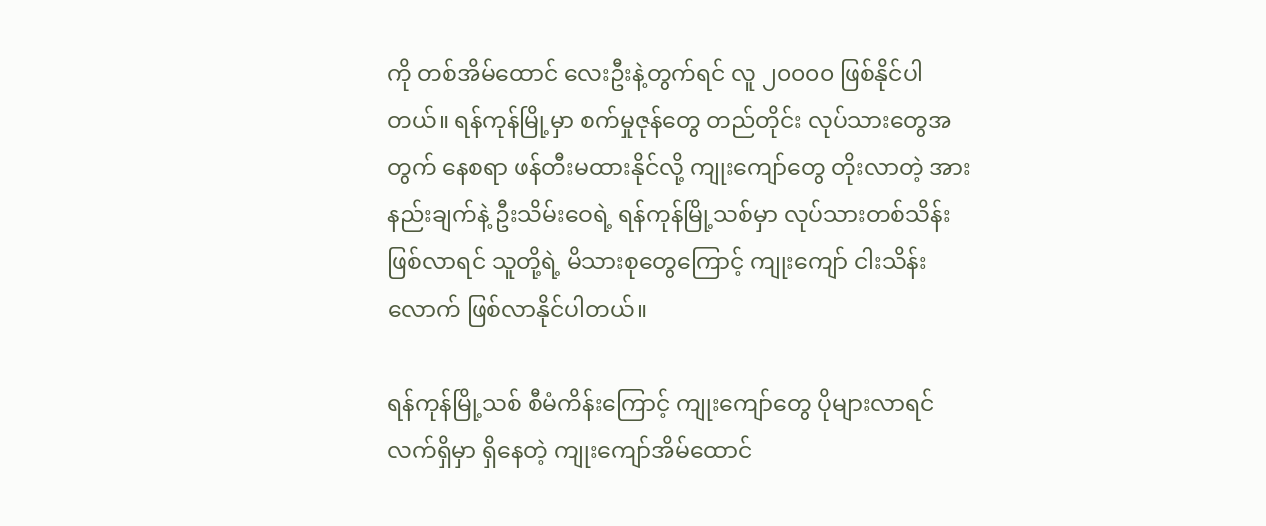ကို တစ်အိမ်ထောင် လေးဦးနဲ့တွက်ရင် လူ ၂၀၀၀၀ ဖြစ်နိုင်ပါတယ်။ ရန်ကုန်မြို့မှာ စက်မှုဇုန်တွေ တည်တိုင်း လုပ်သားတွေအတွက် နေစရာ ဖန်တီးမထားနိုင်လို့ ကျုးကျော်တွေ တိုးလာတဲ့ အားနည်းချက်နဲ့ ဦးသိမ်းဝေရဲ့ ရန်ကုန်မြို့သစ်မှာ လုပ်သားတစ်သိန်း ဖြစ်လာရင် သူတို့ရဲ့ မိသားစုတွေကြောင့် ကျုးကျော် ငါးသိန်းလောက် ဖြစ်လာနိုင်ပါတယ်။

ရန်ကုန်မြို့သစ် စီမံကိန်းကြောင့် ကျုးကျော်တွေ ပိုများလာရင် လက်ရှိမှာ ရှိနေတဲ့ ကျုးကျော်အိမ်ထောင်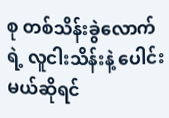စု တစ်သိန်းခွဲလောက်ရဲ့ လူငါးသိန်းနဲ့ ပေါင်းမယ်ဆိုရင်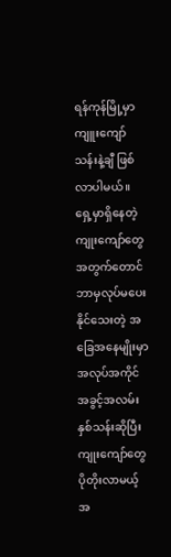ရန်ကုန်မြို့မှာ ကျူးကျော် သန်းနဲ့ချီ ဖြစ်လာပါမယ်။ ရှေ့မှာရှိနေတဲ့ ကျုးကျော်တွေ အတွက်တောင် ဘာမှလုပ်မပေးနိုင်သေးတဲ့ အခြေအနေမျိုးမှာ အလုပ်အကိုင် အခွင့်အလမ်း နှစ်သန်းဆိုပြီး ကျုးကျော်တွေ ပိုတိုးလာမယ့် အ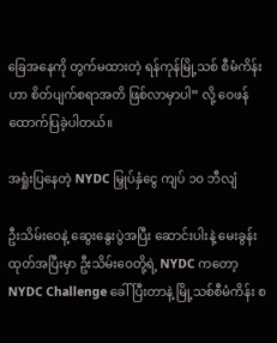ခြေအနေကို တွက်မထားတဲ့ ရန်ကုန်မြို့သစ် စီမံကိန်းဟာ စိတ်ပျက်စရာအတိ ဖြစ်လာမှာပါ” လို့ ဝေဖန်ထောက်ပြခဲ့ပါတယ်။

အရှုံးပြနေတဲ့ NYDC မြှုပ်နှံငွေ ကျပ် ၁၀ ဘီလျံ

ဦးသိမ်းဝေနဲ့ ဆွေးနွေးပွဲအပြီး ဆောင်းပါးနဲ့ မေးခွန်းထုတ်အပြီးမှာ ဦးသိမ်းဝေတို့ရဲ့ NYDC ကတော့ NYDC Challenge ခေါ်ပြီးတာနဲ့ မြို့သစ်စီမံကိန်း စ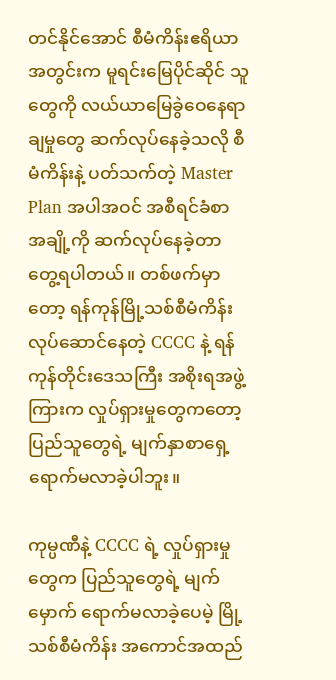တင်နိုင်အောင် စီမံကိန်းဧရိယာ အတွင်းက မူရင်းမြေပိုင်ဆိုင် သူတွေကို လယ်ယာမြေခွဲဝေနေရာချမှုတွေ ဆက်လုပ်နေခဲ့သလို စီမံကိန်းနဲ့ ပတ်သက်တဲ့ Master Plan အပါအဝင် အစီရင်ခံစာ အချို့ကို ဆက်လုပ်နေခဲ့တာ တွေ့ရပါတယ်။ တစ်ဖက်မှာတော့ ရန်ကုန်မြို့သစ်စီမံကိန်း လုပ်ဆောင်နေတဲ့ CCCC နဲ့ ရန်ကုန်တိုင်းဒေသကြီး အစိုးရအဖွဲ့ကြားက လှုပ်ရှားမှုတွေကတော့ ပြည်သူတွေရဲ့ မျက်နှာစာရှေ့ ရောက်မလာခဲ့ပါဘူး။

ကုမ္ပဏီနဲ့ CCCC ရဲ့ လှုပ်ရှားမှုတွေက ပြည်သူတွေရဲ့ မျက်မှောက် ရောက်မလာခဲ့ပေမဲ့ မြို့သစ်စီမံကိန်း အကောင်အထည်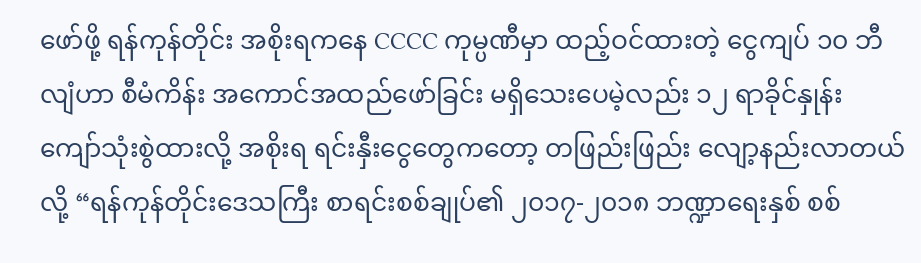ဖော်ဖို့ ရန်ကုန်တိုင်း အစိုးရကနေ CCCC ကုမ္ပဏီမှာ ထည့်ဝင်ထားတဲ့ ငွေကျပ် ၁၀ ဘီလျံဟာ စီမံကိန်း အကောင်အထည်ဖော်ခြင်း မရှိသေးပေမဲ့လည်း ၁၂ ရာခိုင်နှုန်း ကျော်သုံးစွဲထားလို့ အစိုးရ ရင်းနှီးငွေတွေကတော့ တဖြည်းဖြည်း လျော့နည်းလာတယ်လို့ “ရန်ကုန်တိုင်းဒေသကြီး စာရင်းစစ်ချုပ်၏ ၂၀၁၇-၂၀၁၈ ဘဏ္ဍာရေးနှစ် စစ်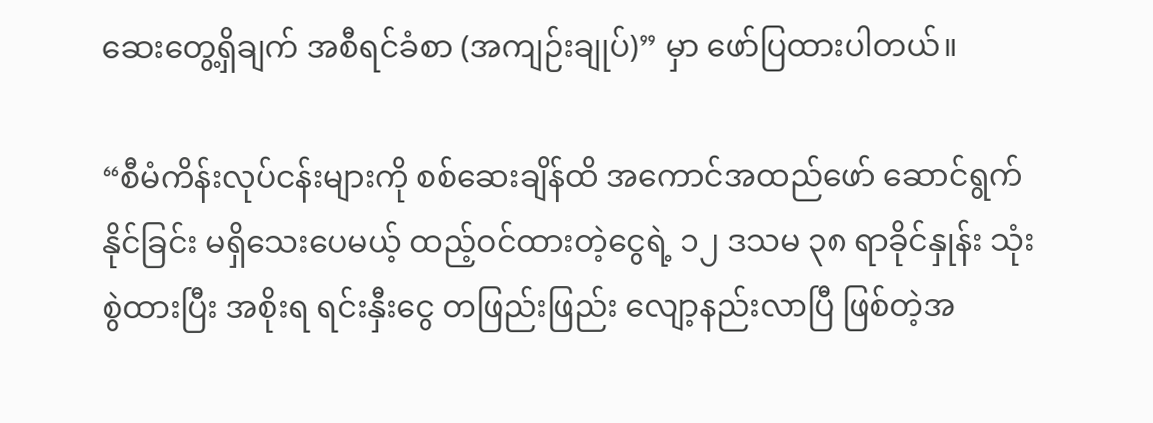ဆေးတွေ့ရှိချက် အစီရင်ခံစာ (အကျဉ်းချုပ်)” မှာ ဖော်ပြထားပါတယ်။

“စီမံကိန်းလုပ်ငန်းများကို စစ်ဆေးချိန်ထိ အကောင်အထည်ဖော် ဆောင်ရွက်နိုင်ခြင်း မရှိသေးပေမယ့် ထည့်ဝင်ထားတဲ့ငွေရဲ့ ၁၂ ဒသမ ၃၈ ရာခိုင်နှုန်း သုံးစွဲထားပြီး အစိုးရ ရင်းနှီးငွေ တဖြည်းဖြည်း လျော့နည်းလာပြီ ဖြစ်တဲ့အ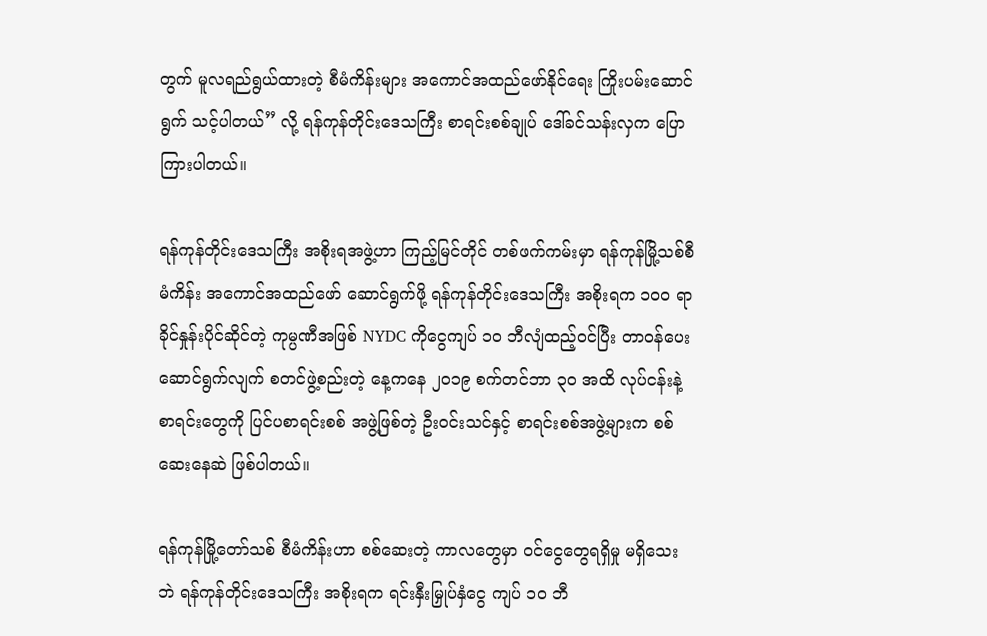တွက် မူလရည်ရွယ်ထားတဲ့ စီမံကိန်းများ အကောင်အထည်ဖော်နိုင်ရေး ကြိုးပမ်းဆောင်ရွက် သင့်ပါတယ်” လို့ ရန်ကုန်တိုင်းဒေသကြီး စာရင်းစစ်ချုပ် ဒေါ်ခင်သန်းလှက ပြောကြားပါတယ်။

ရန်ကုန်တိုင်းဒေသကြီး အစိုးရအဖွဲ့ဟာ ကြည့်မြင်တိုင် တစ်ဖက်ကမ်းမှာ ရန်ကုန်မြို့သစ်စီမံကိန်း အကောင်အထည်ဖော် ဆောင်ရွက်ဖို့ ရန်ကုန်တိုင်းဒေသကြီး အစိုးရက ၁၀၀ ရာခိုင်နှုန်းပိုင်ဆိုင်တဲ့ ကုမ္ပဏီအဖြစ် NYDC ကိုငွေကျပ် ၁၀ ဘီလျံထည့်ဝင်ပြီး တာဝန်ပေး ဆောင်ရွက်လျက် စတင်ဖွဲ့စည်းတဲ့ နေ့ကနေ ၂၀၁၉ စက်တင်ဘာ ၃၀ အထိ လုပ်ငန်းနဲ့ စာရင်းတွေကို ပြင်ပစာရင်းစစ် အဖွဲ့ဖြစ်တဲ့ ဦးဝင်းသင်နှင့် စာရင်းစစ်အဖွဲ့များက စစ်ဆေးနေဆဲ ဖြစ်ပါတယ်။

ရန်ကုန်မြို့တော်သစ် စီမံကိန်းဟာ စစ်ဆေးတဲ့ ကာလတွေမှာ ဝင်ငွေတွေရရှိမှု မရှိသေးဘဲ ရန်ကုန်တိုင်းဒေသကြီး အစိုးရက ရင်းနှီးမြှုပ်နှံငွေ ကျပ် ၁၀ ဘီ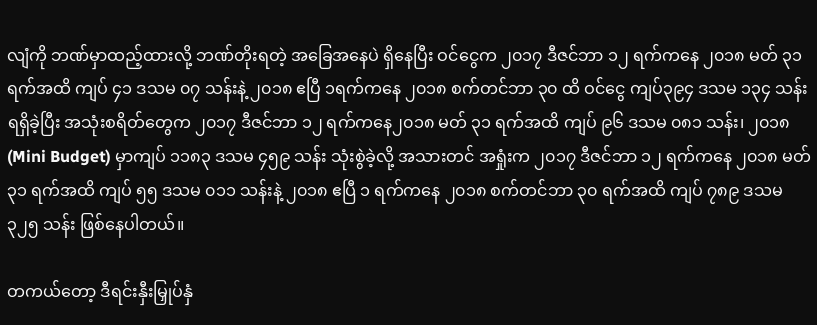လျံကို ဘဏ်မှာထည့်ထားလို့ ဘဏ်တိုးရတဲ့ အခြေအနေပဲ ရှိနေပြီး ဝင်ငွေက ၂၀၁၇ ဒီဇင်ဘာ ၁၂ ရက်ကနေ ၂၀၁၈ မတ် ၃၁ ရက်အထိ ကျပ် ၄၁ ဒသမ ၀၇ သန်းနဲ့ ၂၀၁၈ ဧပြီ ၁ရက်ကနေ ၂၀၁၈ စက်တင်ဘာ ၃၀ ထိ ဝင်ငွေ ကျပ်၃၉၄ ဒသမ ၁၃၄ သန်းရရှိခဲ့ပြီး အသုံးစရိတ်တွေက ၂၀၁၇ ဒီဇင်ဘာ ၁၂ ရက်ကနေ၂၀၁၈ မတ် ၃၁ ရက်အထိ ကျပ် ၉၆ ဒသမ ၀၈၁ သန်း၊ ၂၀၁၈ (Mini Budget) မှာကျပ် ၁၁၈၃ ဒသမ ၄၅၉ သန်း သုံးစွဲခဲ့လို့ အသားတင် အရှုံးက ၂၀၁၇ ဒီဇင်ဘာ ၁၂ ရက်ကနေ ၂၀၁၈ မတ် ၃၁ ရက်အထိ ကျပ် ၅၅ ဒသမ ၀၁၁ သန်းနဲ့ ၂၀၁၈ ဧပြီ ၁ ရက်ကနေ ၂၀၁၈ စက်တင်ဘာ ၃၀ ရက်အထိ ကျပ် ၇၈၉ ဒသမ ၃၂၅ သန်း ဖြစ်နေပါတယ်။

တကယ်တော့ ဒီရင်းနှီးမြှုပ်နှံ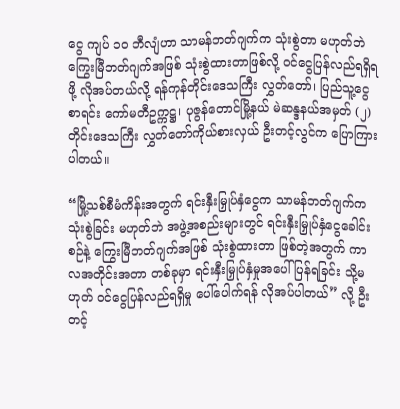ငွေ ကျပ် ၁၀ ဘီလျံဟာ သာမန်ဘတ်ဂျက်က သုံးစွဲတာ မဟုတ်ဘဲ ကြွေးမြီဘတ်ဂျက်အဖြစ် သုံးစွဲထားတာဖြစ်လို့ ဝင်ငွေပြန်လည်ရရှိရဖို့ လိုအပ်တယ်လို့ ရန်ကုန်တိုင်းဒေသကြီး လွှတ်တော်၊ ပြည်သူ့ငွေစာရင်း ကော်မတီဥက္ကဋ္ဌ၊ ပုဇွန်တောင်မြို့နယ် မဲဆန္ဒနယ်အမှတ် (၂) တိုင်းဒေသကြီး လွှတ်တော်ကိုယ်စားလှယ် ဦးတင့်လွင်က ပြောကြားပါတယ်။

“မြို့သစ်စီမံကိန်းအတွက် ရင်းနှီးမြှုပ်နှံငွေက သာမန်ဘတ်ဂျက်က သုံးစွဲခြင်း မဟုတ်ဘဲ အဖွဲ့အစည်းများတွင် ရင်းနှီးမြှုပ်နှံငွေခေါင်းစဉ်နဲ့ ကြွေးမြီဘတ်ဂျက်အဖြစ် သုံးစွဲထားတာ ဖြစ်တဲ့အတွက် ကာလအတိုင်းအတာ တစ်ခုမှာ ရင်းနှီးမြှုပ်နှံမှုအပေါ် ပြန်ရခြင်း သို့မဟုတ် ဝင်ငွေပြန်လည်ရရှိမှု ပေါ်ပေါက်ရန် လိုအပ်ပါတယ်” လို့ ဦးတင့်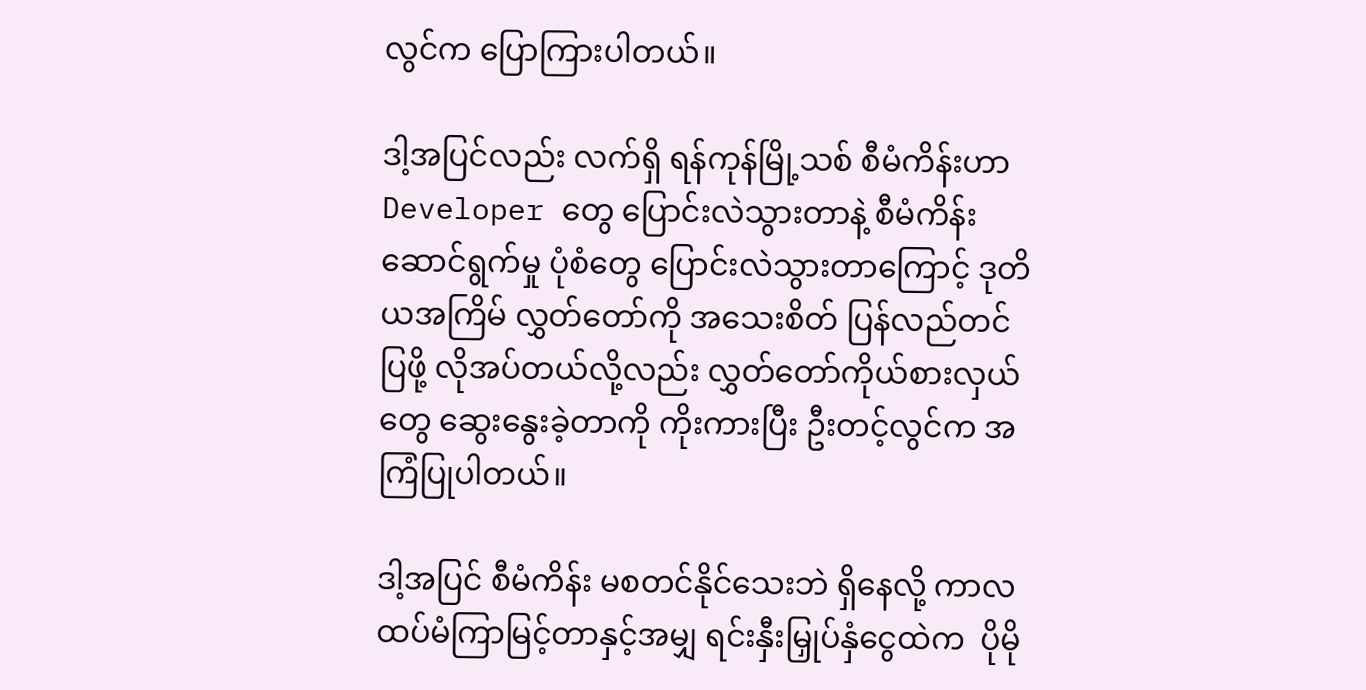လွင်က ပြောကြားပါတယ်။

ဒါ့အပြင်လည်း လက်ရှိ ရန်ကုန်မြို့သစ် စီမံကိန်းဟာ Developer တွေ ပြောင်းလဲသွားတာနဲ့ စီမံကိန်း ဆောင်ရွက်မှု ပုံစံတွေ ပြောင်းလဲသွားတာကြောင့် ဒုတိယအကြိမ် လွှတ်တော်ကို အသေးစိတ် ပြန်လည်တင်ပြဖို့ လိုအပ်တယ်လို့လည်း လွှတ်တော်ကိုယ်စားလှယ်တွေ ဆွေးနွေးခဲ့တာကို ကိုးကားပြီး ဦးတင့်လွင်က အကြံပြုပါတယ်။

ဒါ့အပြင် စီမံကိန်း မစတင်နိုင်သေးဘဲ ရှိနေလို့ ကာလထပ်မံကြာမြင့်တာနှင့်အမျှ ရင်းနှီးမြှုပ်နှံငွေထဲက  ပိုမို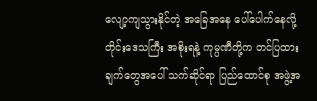လျော့ကျသွားနိုင်တဲ့ အခြေအနေ ပေါ်ပေါက်နေလို့ တိုင်းဒေသကြီး အစိုးရနဲ့ ကုမ္ပဏီတို့က တင်ပြထားချက်တွေအပေါ် သက်ဆိုင်ရာ ပြည်ထောင်စု အဖွဲ့အ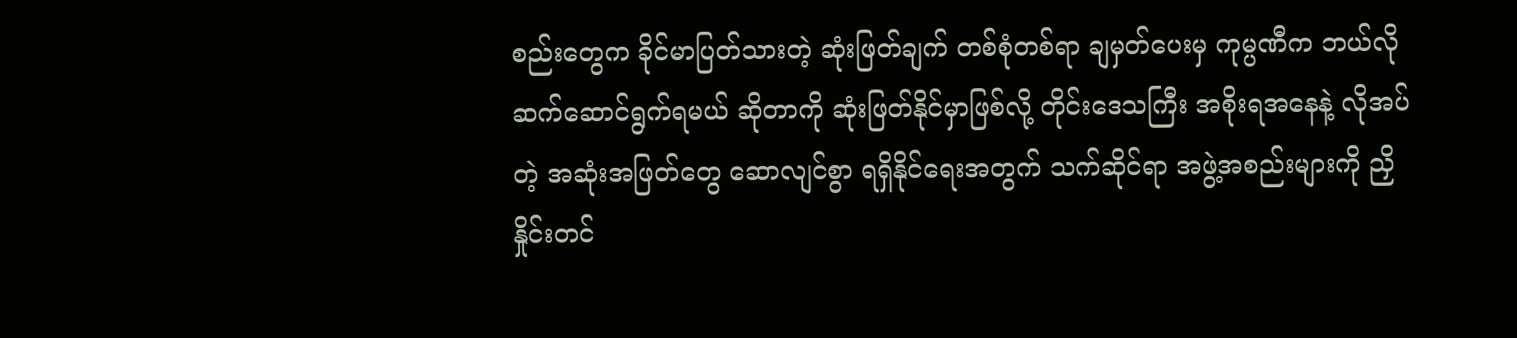စည်းတွေက ခိုင်မာပြတ်သားတဲ့ ဆုံးဖြတ်ချက် တစ်စုံတစ်ရာ ချမှတ်ပေးမှ ကုမ္ပဏီက ဘယ်လိုဆက်ဆောင်ရွက်ရမယ် ဆိုတာကို ဆုံးဖြတ်နိုင်မှာဖြစ်လို့ တိုင်းဒေသကြီး အစိုးရအနေနဲ့ လိုအပ်တဲ့ အဆုံးအဖြတ်တွေ ဆောလျင်စွာ ရရှိနိုင်ရေးအတွက် သက်ဆိုင်ရာ အဖွဲ့အစည်းများကို ညှိနှိုင်းတင်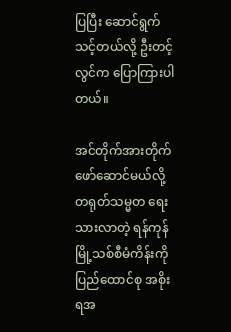ပြပြီး ဆောင်ရွက်သင့်တယ်လို့ ဦးတင့်လွင်က ပြောကြားပါတယ်။

အင်တိုက်အားတိုက် ဖော်ဆောင်မယ်လို့ တရုတ်သမ္မတ ရေးသားလာတဲ့ ရန်ကုန်မြို့သစ်စီမံကိန်းကို ပြည်ထောင်စု အစိုးရအ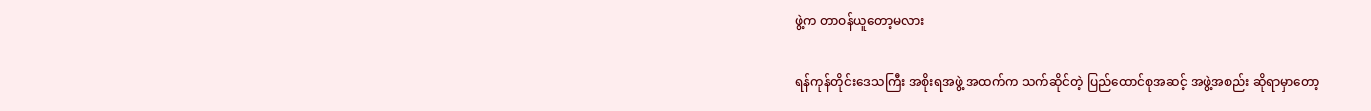ဖွဲ့က တာဝန်ယူတော့မလား

ရန်ကုန်တိုင်းဒေသကြီး အစိုးရအဖွဲ့ အထက်က သက်ဆိုင်တဲ့ ပြည်ထောင်စုအဆင့် အဖွဲ့အစည်း ဆိုရာမှာတော့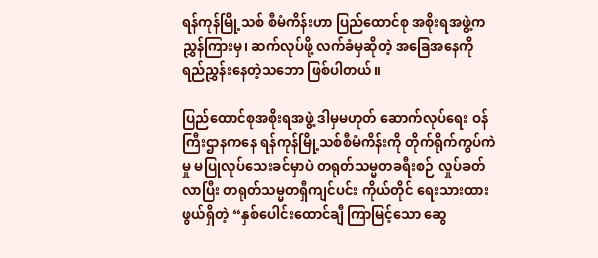ရန်ကုန်မြို့သစ် စီမံကိန်းဟာ ပြည်ထောင်စု အစိုးရအဖွဲ့က ညွှန်ကြားမှ၊ ဆက်လုပ်ဖို့ လက်ခံမှဆိုတဲ့ အခြေအနေကို ရည်ညွှန်းနေတဲ့သဘော ဖြစ်ပါတယ်။

ပြည်ထောင်စုအစိုးရအဖွဲ့ ဒါမှမဟုတ် ဆောက်လုပ်ရေး ဝန်ကြီးဌာနကနေ ရန်ကုန်မြို့သစ်စီမံကိန်းကို တိုက်ရိုက်ကွပ်ကဲမှု မပြုလုပ်သေးခင်မှာပဲ တရုတ်သမ္မတခရီးစဉ် လှုပ်ခတ်လာပြီး တရုတ်သမ္မတရှီကျင်ပင်း ကိုယ်တိုင် ရေးသားထားဖွယ်ရှိတဲ့ “နှစ်ပေါင်းထောင်ချီ ကြာမြင့်သော ဆွေ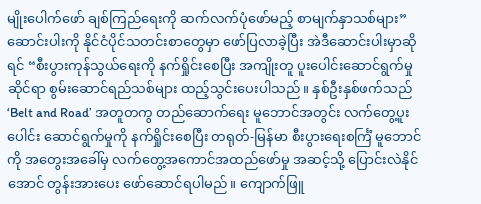မျိုးပေါက်ဖော် ချစ်ကြည်ရေးကို ဆက်လက်ပုံဖော်မည့် စာမျက်နှာသစ်များ” ဆောင်းပါးကို နိုင်ငံပိုင်သတင်းစာတွေမှာ ဖော်ပြလာခဲ့ပြီး အဲဒီဆောင်းပါးမှာဆိုရင် “စီးပွားကုန်သွယ်ရေးကို နက်ရှိုင်းစေပြီး အကျိုးတူ ပူးပေါင်းဆောင်ရွက်မှုဆိုင်ရာ စွမ်းဆောင်ရည်သစ်များ ထည့်သွင်းပေးပါသည်။ နှစ်ဦးနှစ်ဖက်သည် ‘Belt and Road’ အတူတကွ တည်ဆောက်ရေး မူဘောင်အတွင်း လက်တွေ့ပူးပေါင်း ဆောင်ရွက်မှုကို နက်ရှိုင်းစေပြီး တရုတ်-မြန်မာ စီးပွားရေးစင်္ကြံ မူဘောင်ကို အတွေးအခေါ်မှ လက်တွေ့အကောင်အထည်ဖော်မှု အဆင့်သို့ ပြောင်းလဲနိုင်အောင် တွန်းအားပေး ဖော်ဆောင်ရပါမည်။ ကျောက်ဖြူ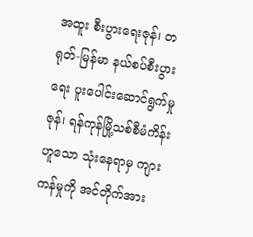အထူး စီးပွားရေးဇုန်၊ တရုတ်-မြန်မာ နယ်စပ်စီးပွားရေး ပူးပေါင်းဆောင်ရွက်မှုဇုန်၊ ရန်ကုန်မြို့သစ်စီမံကိန်းဟူသော သုံးနေရာမှ ကျားကန်မှုကို အင်တိုက်အား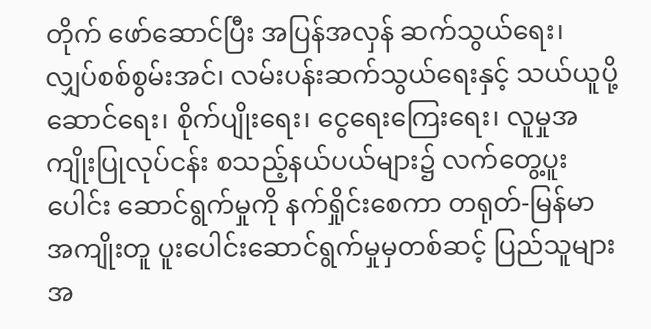တိုက် ဖော်ဆောင်ပြီး အပြန်အလှန် ဆက်သွယ်ရေး၊ လျှပ်စစ်စွမ်းအင်၊ လမ်းပန်းဆက်သွယ်ရေးနှင့် သယ်ယူပို့ဆောင်ရေး၊ စိုက်ပျိုးရေး၊ ငွေရေးကြေးရေး၊ လူမှုအကျိုးပြုလုပ်ငန်း စသည့်နယ်ပယ်များ၌ လက်တွေ့ပူးပေါင်း ဆောင်ရွက်မှုကို နက်ရှိုင်းစေကာ တရုတ်-မြန်မာ အကျိုးတူ ပူးပေါင်းဆောင်ရွက်မှုမှတစ်ဆင့် ပြည်သူများအ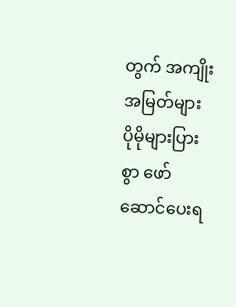တွက် အကျိုးအမြတ်များ ပိုမိုများပြားစွာ ဖော်ဆောင်ပေးရ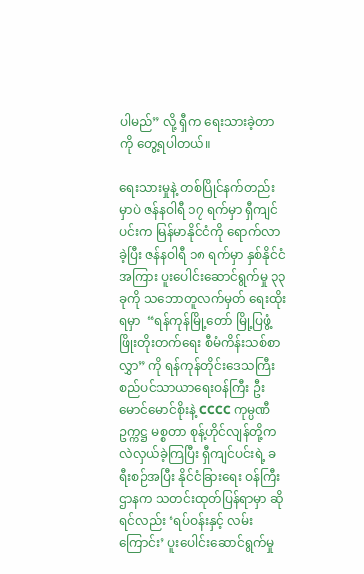ပါမည်” လို့ ရှီက ရေးသားခဲ့တာကို တွေ့ရပါတယ်။

ရေးသားမှုနဲ့ တစ်ပြိုင်နက်တည်းမှာပဲ ဇန်နဝါရီ ၁၇ ရက်မှာ ရှီကျင်ပင်းက မြန်မာနိုင်ငံကို ရောက်လာခဲ့ပြီး ဇန်နဝါရီ ၁၈ ရက်မှာ နှစ်နိုင်ငံအကြား ပူးပေါင်းဆောင်ရွက်မှု ၃၃ ခုကို သဘောတူလက်မှတ် ရေးထိုးရမှာ  “ရန်ကုန်မြို့တော် မြို့ပြဖွံ့ဖြိုးတိုးတက်ရေး စီမံကိန်းသစ်စာလွှာ” ကို ရန်ကုန်တိုင်းဒေသကြီး စည်ပင်သာယာရေးဝန်ကြီး ဦးမောင်မောင်စိုးနဲ့ CCCC ကုမ္ပဏီဥက္ကဋ္ဌ မစ္စတာ စုန့်ဟိုင်လျန်တို့က လဲလှယ်ခဲ့ကြပြီး ရှီကျင်ပင်းရဲ့ ခရီးစဉ်အပြီး နိုင်ငံခြားရေး ဝန်ကြီးဌာနက သတင်းထုတ်ပြန်ရာမှာ ဆိုရင်လည်း ‘ရပ်ဝန်းနှင့် လမ်းကြောင်း’ ပူးပေါင်းဆောင်ရွက်မှု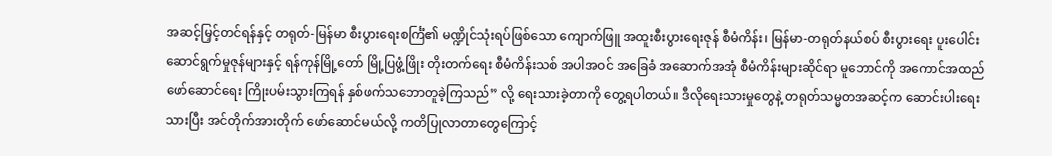အဆင့်မြှင့်တင်ရန်နှင့် တရုတ်-မြန်မာ စီးပွားရေးစင်္ကြံ၏ မဏ္ဍိုင်သုံးရပ်ဖြစ်သော ကျောက်ဖြူ အထူးစီးပွားရေးဇုန် စီမံကိန်း၊ မြန်မာ-တရုတ်နယ်စပ် စီးပွားရေး ပူးပေါင်းဆောင်ရွက်မှုဇုန်များနှင့် ရန်ကုန်မြို့တော် မြို့ပြဖွံ့ဖြိုး တိုးတက်ရေး စီမံကိန်းသစ် အပါအဝင် အခြေခံ အဆောက်အအုံ စီမံကိန်းများဆိုင်ရာ မူဘောင်ကို အကောင်အထည် ဖော်ဆောင်ရေး ကြိုးပမ်းသွားကြရန် နှစ်ဖက်သဘောတူခဲ့ကြသည်” လို့ ရေးသားခဲ့တာကို တွေ့ရပါတယ်။ ဒီလိုရေးသားမှုတွေနဲ့ တရုတ်သမ္မတအဆင့်က ဆောင်းပါးရေးသားပြီး အင်တိုက်အားတိုက် ဖော်ဆောင်မယ်လို့ ကတိပြုလာတာတွေကြောင့်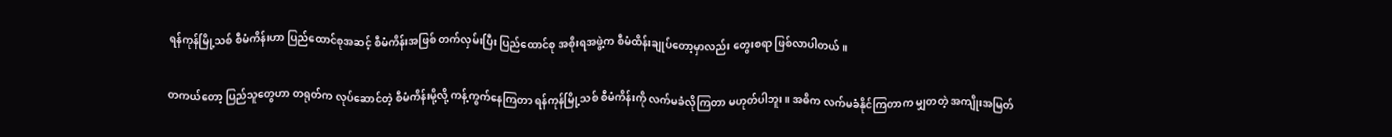ရန်ကုန်မြို့သစ် စီမံကိန်းဟာ ပြည်ထောင်စုအဆင့် စီမံကိန်းအဖြစ် တက်လှမ်းပြီး ပြည်ထောင်စု အစိုးရအဖွဲ့က စီမံထိန်းချုပ်တော့မှာလည်း တွေးစရာ ဖြစ်လာပါတယ်။

တကယ်တော့ ပြည်သူတွေဟာ တရုတ်က လုပ်ဆောင်တဲ့ စီမံကိန်းမို့လို့ ကန့်ကွက်နေကြတာ ရန်ကုန်မြို့သစ် စီမံကိန်းကို လက်မခံလိုကြတာ မဟုတ်ပါဘူး။ အဓိက လက်မခံနိုင်ကြတာက မျှတတဲ့ အကျိုးအမြတ်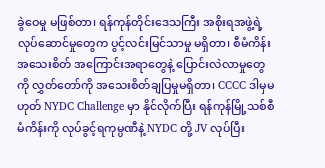ခွဲဝေမှု မဖြစ်တာ၊ ရန်ကုန်တိုင်းဒေသကြီး အစိုးရအဖွဲ့ရဲ့ လုပ်ဆောင်မှုတွေက ပွင့်လင်းမြင်သာမှု မရှိတာ၊ စီမံကိန်း အသေးစိတ် အကြောင်းအရာတွေနဲ့ ပြောင်းလဲလာမှုတွေကို လွှတ်တော်ကို အသေးစိတ်ချပြမှုမရှိတာ၊ CCCC ဒါမှမဟုတ် NYDC Challenge မှာ နိုင်လိုက်ပြီး ရန်ကုန်မြို့သစ်စီမံကိန်းကို လုပ်ခွင့်ရကုမ္ပဏီနဲ့ NYDC တို့ JV လုပ်ပြီး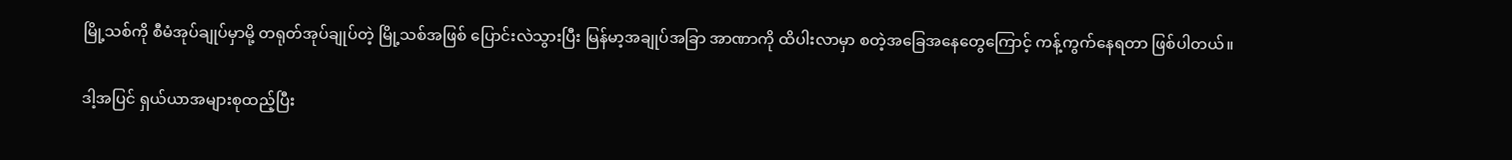မြို့သစ်ကို စီမံအုပ်ချုပ်မှာမို့ တရုတ်အုပ်ချုပ်တဲ့ မြို့သစ်အဖြစ် ပြောင်းလဲသွားပြီး မြန်မာ့အချုပ်အခြာ အာဏာကို ထိပါးလာမှာ စတဲ့အခြေအနေတွေကြောင့် ကန့်ကွက်နေရတာ ဖြစ်ပါတယ်။

ဒါ့အပြင် ရှယ်ယာအများစုထည့်ပြီး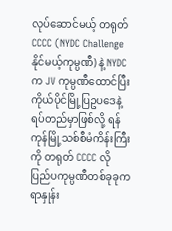လုပ်ဆောင်မယ့် တရုတ် CCCC (NYDC Challenge နိုင်မယ့်ကုမ္ပဏီ) နဲ့ NYDC က JV ကုမ္ပဏီထောင်ပြီး ကိုယ်ပိုင်မြို့ပြဥပဒေနဲ့ ရပ်တည်မှာဖြစ်လို့ ရန်ကုန်မြို့သစ်စီမံကိန်းကြီးကို တရုတ် CCCC လို ပြည်ပကုမ္ပဏီတစ်ခုခုက ရာနှုန်း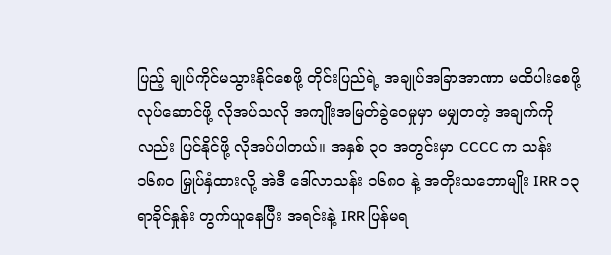ပြည့် ချုပ်ကိုင်မသွားနိုင်စေဖို့ တိုင်းပြည်ရဲ့ အချုပ်အခြာအာဏာ မထိပါးစေဖို့ လုပ်ဆောင်ဖို့ လိုအပ်သလို အကျိုးအမြတ်ခွဲဝေမှုမှာ မမျှတတဲ့ အချက်ကိုလည်း ပြင်နိုင်ဖို့ လိုအပ်ပါတယ်။ အနှစ် ၃၀ အတွင်းမှာ CCCC က သန်း ၁၆၈၀ မြှုပ်နှံထားလို့ အဲဒီ ဒေါ်လာသန်း ၁၆၈၀ နဲ့ အတိုးသဘောမျိုး IRR ၁၃ ရာခိုင်နှုန်း တွက်ယူနေပြီး အရင်းနဲ့ IRR ပြန်မရ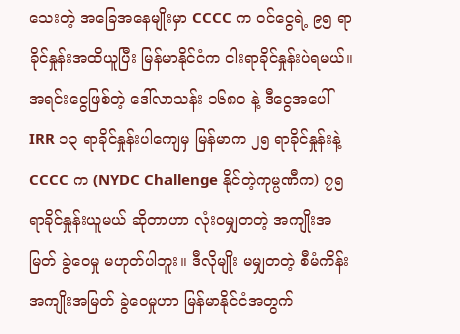သေးတဲ့ အခြေအနေမျိုးမှာ CCCC က ဝင်ငွေရဲ့ ၉၅ ရာခိုင်နှုန်းအထိယူပြီး မြန်မာနိုင်ငံက ငါးရာခိုင်နှုန်းပဲရမယ်။ အရင်းငွေဖြစ်တဲ့ ဒေါ်လာသန်း ၁၆၈၀ နဲ့ ဒီငွေအပေါ် IRR ၁၃ ရာခိုင်နှုန်းပါကျေမှ မြန်မာက ၂၅ ရာခိုင်နှုန်းနဲ့ CCCC က (NYDC Challenge နိုင်တဲ့ကုမ္ပဏီက) ၇၅ ရာခိုင်နှုန်းယူမယ် ဆိုတာဟာ လုံးဝမျှတတဲ့ အကျိုးအမြတ် ခွဲဝေမှု မဟုတ်ပါဘူး။ ဒီလိုမျိုး မမျှတတဲ့ စီမံကိန်း အကျိုးအမြတ် ခွဲဝေမှုဟာ မြန်မာနိုင်ငံအတွက်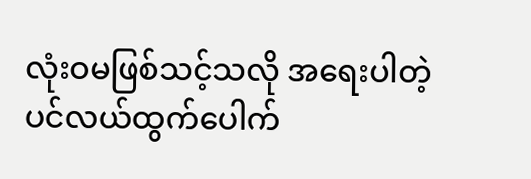လုံးဝမဖြစ်သင့်သလို အရေးပါတဲ့ ပင်လယ်ထွက်ပေါက်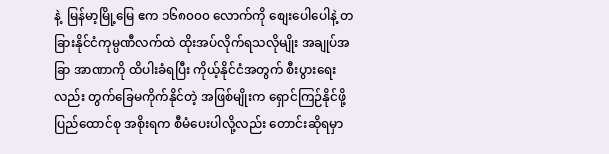နဲ့  မြန်မာ့မြို့မြေ ဧက ၁၆၈၀၀၀ လောက်ကို စျေးပေါပေါနဲ့ တခြားနိုင်ငံကုမ္ပဏီလက်ထဲ ထိုးအပ်လိုက်ရသလိုမျိုး အချုပ်အခြာ အာဏာကို ထိပါးခံရပြီး ကိုယ့်နိုင်ငံအတွက် စီးပွားရေးလည်း တွက်ခြေမကိုက်နိုင်တဲ့ အဖြစ်မျိုးက ရှောင်ကြဉ်နိုင်ဖို့ ပြည်ထောင်စု အစိုးရက စီမံပေးပါလို့လည်း တောင်းဆိုရမှာ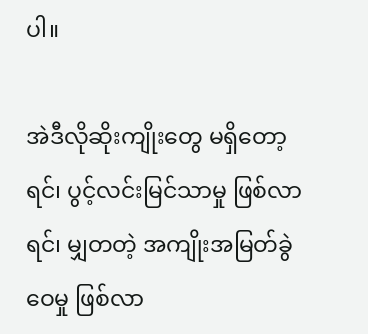ပါ။

အဲဒီလိုဆိုးကျိုးတွေ မရှိတော့ရင်၊ ပွင့်လင်းမြင်သာမှု ဖြစ်လာရင်၊ မျှတတဲ့ အကျိုးအမြတ်ခွဲဝေမှု ဖြစ်လာ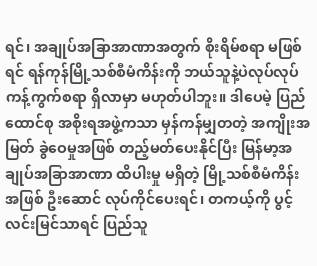ရင်၊ အချုပ်အခြာအာဏာအတွက် စိုးရိမ်စရာ မဖြစ်ရင် ရန်ကုန်မြို့သစ်စီမံကိန်းကို ဘယ်သူနဲ့ပဲလုပ်လုပ် ကန့်ကွက်စရာ ရှိလာမှာ မဟုတ်ပါဘူး။ ဒါပေမဲ့ ပြည်ထောင်စု အစိုးရအဖွဲ့ကသာ မှန်ကန်မျှတတဲ့ အကျိုးအမြတ် ခွဲဝေမှုအဖြစ် တည့်မတ်ပေးနိုင်ပြီး မြန်မာ့အချုပ်အခြာအာဏာ ထိပါးမှု မရှိတဲ့ မြို့သစ်စီမံကိန်းအဖြစ် ဦးဆောင် လုပ်ကိုင်ပေးရင်၊ တကယ့်ကို ပွင့်လင်းမြင်သာရင် ပြည်သူ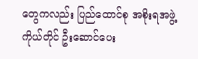တွေကလည်း ပြည်ထောင်စု အစိုးရအဖွဲ့ကိုယ်တိုင် ဦးဆောင်ပေး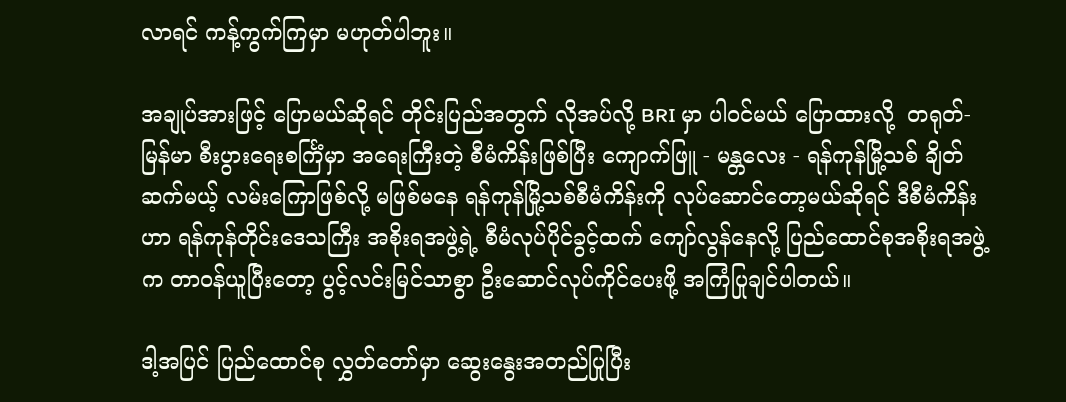လာရင် ကန့်ကွက်ကြမှာ မဟုတ်ပါဘူး။

အချုပ်အားဖြင့် ပြောမယ်ဆိုရင် တိုင်းပြည်အတွက် လိုအပ်လို့ BRI မှာ ပါဝင်မယ် ပြောထားလို့  တရုတ်-မြန်မာ စီးပွားရေးစင်္ကြံမှာ အရေးကြီးတဲ့ စီမံကိန်းဖြစ်ပြီး ကျောက်ဖြူ - မန္တလေး - ရန်ကုန်မြို့သစ် ချိတ်ဆက်မယ့် လမ်းကြောဖြစ်လို့ မဖြစ်မနေ ရန်ကုန်မြို့သစ်စီမံကိန်းကို လုပ်ဆောင်တော့မယ်ဆိုရင် ဒီစီမံကိန်းဟာ ရန်ကုန်တိုင်းဒေသကြီး အစိုးရအဖွဲ့ရဲ့ စီမံလုပ်ပိုင်ခွင့်ထက် ကျော်လွန်နေလို့ ပြည်ထောင်စုအစိုးရအဖွဲ့က တာဝန်ယူပြီးတော့ ပွင့်လင်းမြင်သာစွာ ဦးဆောင်လုပ်ကိုင်ပေးဖို့ အကြံပြုချင်ပါတယ်။

ဒါ့အပြင် ပြည်ထောင်စု လွှတ်တော်မှာ ဆွေးနွေးအတည်ပြုပြီး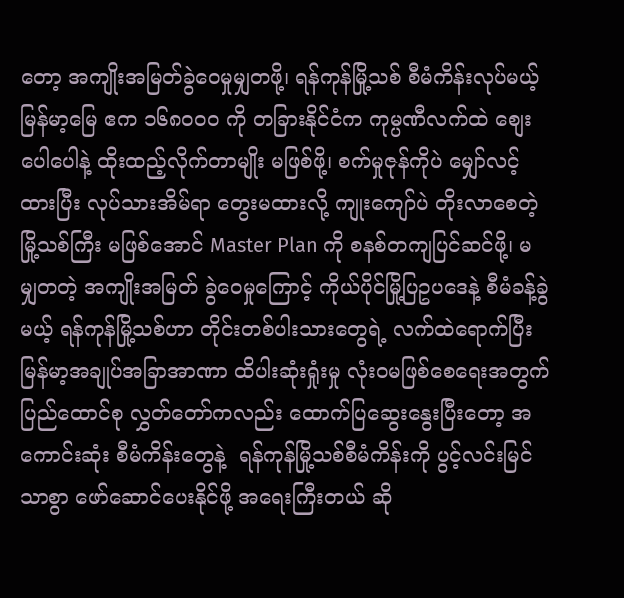တော့ အကျိုးအမြတ်ခွဲဝေမှုမျှတဖို့၊ ရန်ကုန်မြို့သစ် စီမံကိန်းလုပ်မယ့် မြန်မာ့မြေ ဧက ၁၆၈၀၀၀ ကို တခြားနိုင်ငံက ကုမ္ပဏီလက်ထဲ စျေးပေါပေါနဲ့ ထိုးထည့်လိုက်တာမျိုး မဖြစ်ဖို့၊ စက်မှုဇုန်ကိုပဲ မျှော်လင့်ထားပြီး လုပ်သားအိမ်ရာ တွေးမထားလို့ ကျုးကျော်ပဲ တိုးလာစေတဲ့ မြို့သစ်ကြီး မဖြစ်အောင် Master Plan ကို စနစ်တကျပြင်ဆင်ဖို့၊ မမျှတတဲ့ အကျိုးအမြတ် ခွဲဝေမှုကြောင့် ကိုယ်ပိုင်မြို့ပြဥပဒေနဲ့ စီမံခန့်ခွဲမယ့် ရန်ကုန်မြို့သစ်ဟာ တိုင်းတစ်ပါးသားတွေရဲ့ လက်ထဲရောက်ပြီး မြန်မာ့အချုပ်အခြာအာဏာ ထိပါးဆုံးရှုံးမှု လုံးဝမဖြစ်စေရေးအတွက် ပြည်ထောင်စု လွှတ်တော်ကလည်း ထောက်ပြဆွေးနွေးပြီးတော့ အကောင်းဆုံး စီမံကိန်းတွေနဲ့  ရန်ကုန်မြို့သစ်စီမံကိန်းကို ပွင့်လင်းမြင်သာစွာ ဖော်ဆောင်ပေးနိုင်ဖို့ အရေးကြီးတယ် ဆို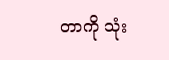တာကို သုံး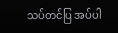သပ်တင်ပြ အပ်ပါ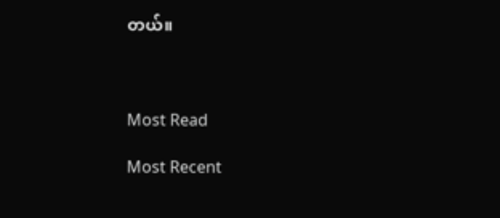တယ်။



Most Read

Most Recent